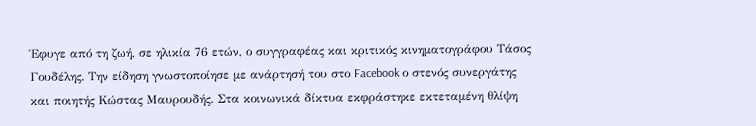Έφυγε από τη ζωή, σε ηλικία 76 ετών, ο συγγραφέας και κριτικός κινηματογράφου Τάσος Γουδέλης. Την είδηση γνωστοποίησε με ανάρτησή του στο Facebook ο στενός συνεργάτης και ποιητής Κώστας Μαυρουδής. Στα κοινωνικά δίκτυα εκφράστηκε εκτεταμένη θλίψη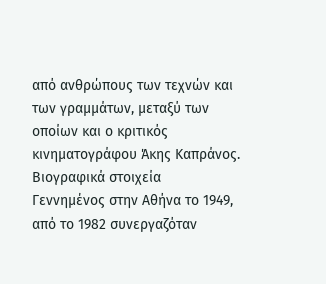από ανθρώπους των τεχνών και των γραμμάτων, μεταξύ των οποίων και ο κριτικός κινηματογράφου Άκης Καπράνος.
Βιογραφικά στοιχεία
Γεννημένος στην Αθήνα το 1949, από το 1982 συνεργαζόταν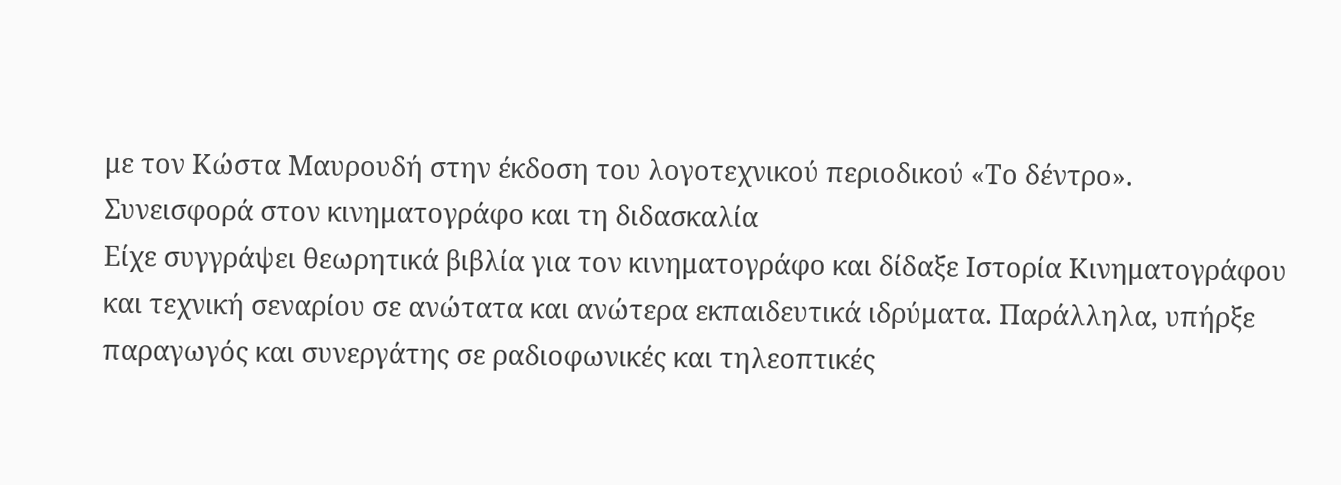με τον Κώστα Μαυρουδή στην έκδοση του λογοτεχνικού περιοδικού «Το δέντρο».
Συνεισφορά στον κινηματογράφο και τη διδασκαλία
Είχε συγγράψει θεωρητικά βιβλία για τον κινηματογράφο και δίδαξε Ιστορία Κινηματογράφου και τεχνική σεναρίου σε ανώτατα και ανώτερα εκπαιδευτικά ιδρύματα. Παράλληλα, υπήρξε παραγωγός και συνεργάτης σε ραδιοφωνικές και τηλεοπτικές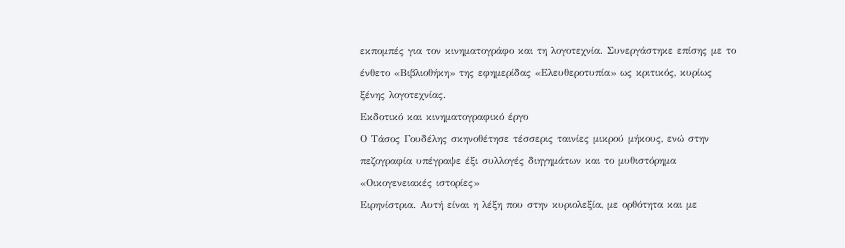εκπομπές για τον κινηματογράφο και τη λογοτεχνία. Συνεργάστηκε επίσης με το ένθετο «Βιβλιοθήκη» της εφημερίδας «Ελευθεροτυπία» ως κριτικός, κυρίως ξένης λογοτεχνίας.
Εκδοτικό και κινηματογραφικό έργο
Ο Τάσος Γουδέλης σκηνοθέτησε τέσσερις ταινίες μικρού μήκους, ενώ στην πεζογραφία υπέγραψε έξι συλλογές διηγημάτων και το μυθιστόρημα «Οικογενειακές ιστορίες»
Ειρηνίστρια. Αυτή είναι η λέξη που στην κυριολεξία, με ορθότητα και με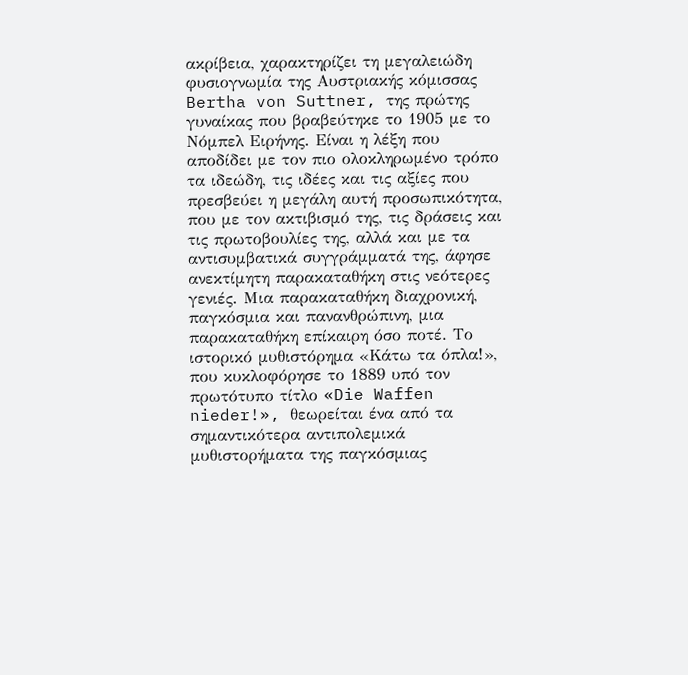ακρίβεια, χαρακτηρίζει τη μεγαλειώδη φυσιογνωμία της Αυστριακής κόμισσας Bertha von Suttner, της πρώτης γυναίκας που βραβεύτηκε το 1905 με το Νόμπελ Ειρήνης. Είναι η λέξη που αποδίδει με τον πιο ολοκληρωμένο τρόπο τα ιδεώδη, τις ιδέες και τις αξίες που πρεσβεύει η μεγάλη αυτή προσωπικότητα, που με τον ακτιβισμό της, τις δράσεις και τις πρωτοβουλίες της, αλλά και με τα αντισυμβατικά συγγράμματά της, άφησε ανεκτίμητη παρακαταθήκη στις νεότερες γενιές. Μια παρακαταθήκη διαχρονική, παγκόσμια και πανανθρώπινη, μια παρακαταθήκη επίκαιρη όσο ποτέ. Το ιστορικό μυθιστόρημα «Κάτω τα όπλα!», που κυκλοφόρησε το 1889 υπό τον πρωτότυπο τίτλο «Die Waffen nieder!», θεωρείται ένα από τα σημαντικότερα αντιπολεμικά μυθιστορήματα της παγκόσμιας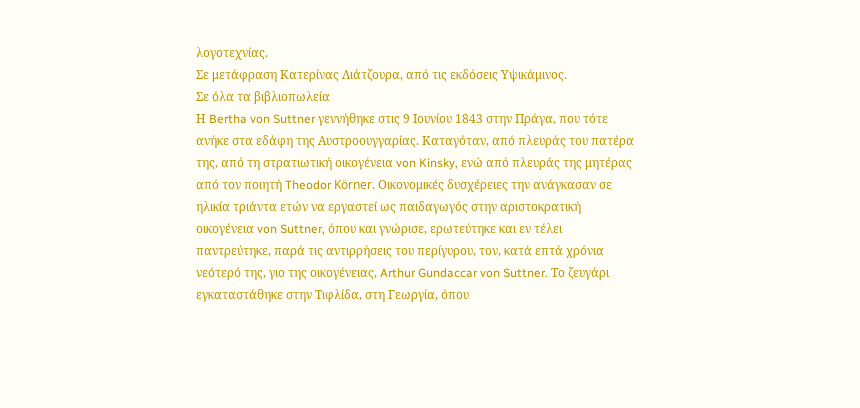λογοτεχνίας.
Σε μετάφραση Κατερίνας Λιάτζουρα, από τις εκδόσεις Υψικάμινος.
Σε όλα τα βιβλιοπωλεία
Η Bertha von Suttner γεννήθηκε στις 9 Ιουνίου 1843 στην Πράγα, που τότε ανήκε στα εδάφη της Αυστροουγγαρίας. Καταγόταν, από πλευράς του πατέρα της, από τη στρατιωτική οικογένεια von Kinsky, ενώ από πλευράς της μητέρας από τον ποιητή Theodor Körner. Οικονομικές δυσχέρειες την ανάγκασαν σε ηλικία τριάντα ετών να εργαστεί ως παιδαγωγός στην αριστοκρατική οικογένεια von Suttner, όπου και γνώρισε, ερωτεύτηκε και εν τέλει παντρεύτηκε, παρά τις αντιρρήσεις του περίγυρου, τον, κατά επτά χρόνια νεότερό της, γιο της οικογένειας, Arthur Gundaccar von Suttner. Το ζευγάρι εγκαταστάθηκε στην Τιφλίδα, στη Γεωργία, όπου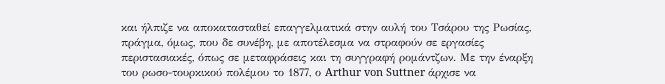και ήλπιζε να αποκατασταθεί επαγγελματικά στην αυλή του Τσάρου της Ρωσίας, πράγμα, όμως, που δε συνέβη, με αποτέλεσμα να στραφούν σε εργασίες περιστασιακές, όπως σε μεταφράσεις και τη συγγραφή ρομάντζων. Με την έναρξη του ρωσο-τουρκικού πολέμου το 1877, ο Arthur von Suttner άρχισε να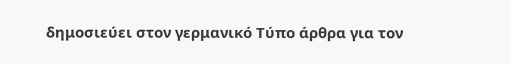δημοσιεύει στον γερμανικό Τύπο άρθρα για τον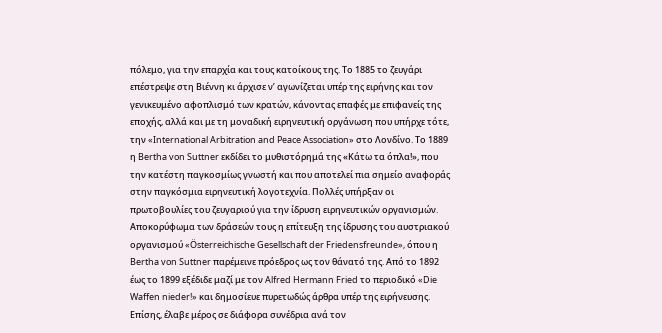πόλεμο, για την επαρχία και τους κατοίκους της. Το 1885 το ζευγάρι επέστρεψε στη Βιέννη κι άρχισε ν’ αγωνίζεται υπέρ της ειρήνης και τον γενικευμένο αφοπλισμό των κρατών, κάνοντας επαφές με επιφανείς της εποχής, αλλά και με τη μοναδική ειρηνευτική οργάνωση που υπήρχε τότε, την «International Arbitration and Peace Association» στο Λονδίνο. Το 1889 η Bertha von Suttner εκδίδει το μυθιστόρημά της «Κάτω τα όπλα!», που την κατέστη παγκοσμίως γνωστή και που αποτελεί πια σημείο αναφοράς στην παγκόσμια ειρηνευτική λογοτεχνία. Πολλές υπήρξαν οι πρωτοβουλίες του ζευγαριού για την ίδρυση ειρηνευτικών οργανισμών. Αποκορύφωμα των δράσεών τους η επίτευξη της ίδρυσης του αυστριακού οργανισμού «Österreichische Gesellschaft der Friedensfreunde», όπου η Bertha von Suttner παρέμεινε πρόεδρος ως τον θάνατό της. Από το 1892 έως το 1899 εξέδιδε μαζί με τον Alfred Hermann Fried το περιοδικό «Die Waffen nieder!» και δημοσίευε πυρετωδώς άρθρα υπέρ της ειρήνευσης. Επίσης, έλαβε μέρος σε διάφορα συνέδρια ανά τον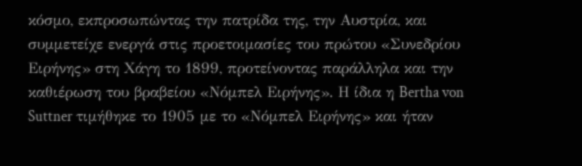κόσμο, εκπροσωπώντας την πατρίδα της, την Αυστρία, και συμμετείχε ενεργά στις προετοιμασίες του πρώτου «Συνεδρίου Ειρήνης» στη Χάγη το 1899, προτείνοντας παράλληλα και την καθιέρωση του βραβείου «Νόμπελ Ειρήνης». Η ίδια η Bertha von Suttner τιμήθηκε το 1905 με το «Νόμπελ Ειρήνης» και ήταν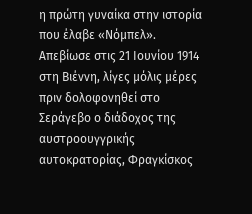η πρώτη γυναίκα στην ιστορία που έλαβε «Νόμπελ». Απεβίωσε στις 21 Ιουνίου 1914 στη Βιέννη, λίγες μόλις μέρες πριν δολοφονηθεί στο Σεράγεβο ο διάδοχος της αυστροουγγρικής αυτοκρατορίας, Φραγκίσκος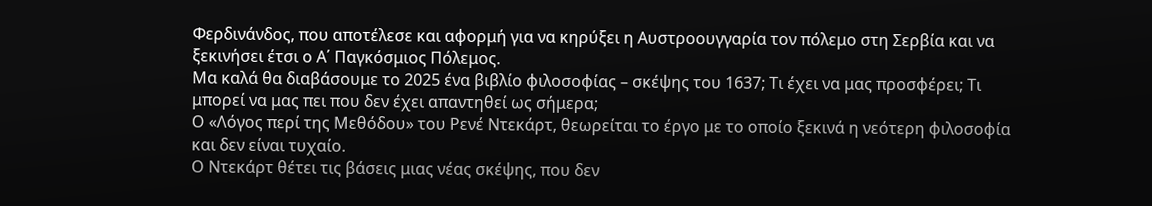Φερδινάνδος, που αποτέλεσε και αφορμή για να κηρύξει η Αυστροουγγαρία τον πόλεμο στη Σερβία και να ξεκινήσει έτσι ο Α΄ Παγκόσμιος Πόλεμος.
Μα καλά θα διαβάσουμε το 2025 ένα βιβλίο φιλοσοφίας – σκέψης του 1637; Τι έχει να μας προσφέρει; Τι μπορεί να μας πει που δεν έχει απαντηθεί ως σήμερα;
Ο «Λόγος περί της Μεθόδου» του Ρενέ Ντεκάρτ, θεωρείται το έργο με το οποίο ξεκινά η νεότερη φιλοσοφία και δεν είναι τυχαίο.
Ο Ντεκάρτ θέτει τις βάσεις μιας νέας σκέψης, που δεν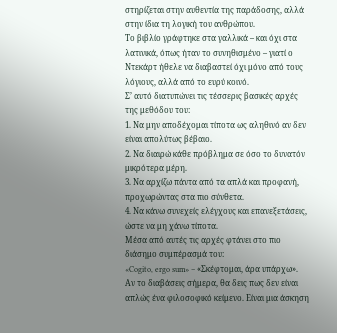στηρίζεται στην αυθεντία της παράδοσης, αλλά στην ίδια τη λογική του ανθρώπου.
Το βιβλίο γράφτηκε στα γαλλικά – και όχι στα λατινικά, όπως ήταν το συνηθισμένο – γιατί ο Ντεκάρτ ήθελε να διαβαστεί όχι μόνο από τους λόγιους, αλλά από το ευρύ κοινό.
Σ’ αυτό διατυπώνει τις τέσσερις βασικές αρχές της μεθόδου του:
1. Να μην αποδέχομαι τίποτα ως αληθινό αν δεν είναι απολύτως βέβαιο.
2. Να διαιρώ κάθε πρόβλημα σε όσο το δυνατόν μικρότερα μέρη.
3. Να αρχίζω πάντα από τα απλά και προφανή, προχωρώντας στα πιο σύνθετα.
4. Να κάνω συνεχείς ελέγχους και επανεξετάσεις, ώστε να μη χάνω τίποτα.
Μέσα από αυτές τις αρχές φτάνει στο πιο διάσημο συμπέρασμά του:
«Cogito, ergo sum» – «Σκέφτομαι, άρα υπάρχω».
Αν το διαβάσεις σήμερα, θα δεις πως δεν είναι απλώς ένα φιλοσοφικό κείμενο. Είναι μια άσκηση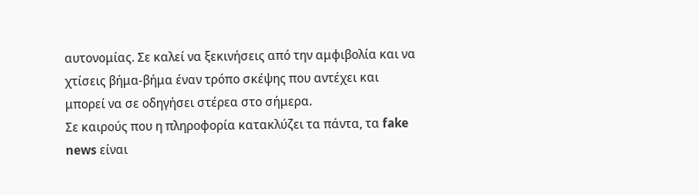αυτονομίας. Σε καλεί να ξεκινήσεις από την αμφιβολία και να χτίσεις βήμα-βήμα έναν τρόπο σκέψης που αντέχει και μπορεί να σε οδηγήσει στέρεα στο σήμερα.
Σε καιρούς που η πληροφορία κατακλύζει τα πάντα, τα fake news είναι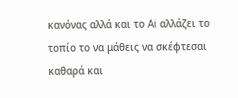κανόνας αλλά και το Ai αλλάζει το τοπίο το να μάθεις να σκέφτεσαι καθαρά και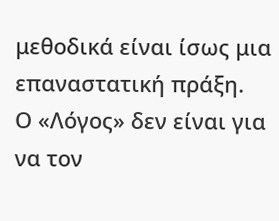μεθοδικά είναι ίσως μια επαναστατική πράξη.
Ο «Λόγος» δεν είναι για να τον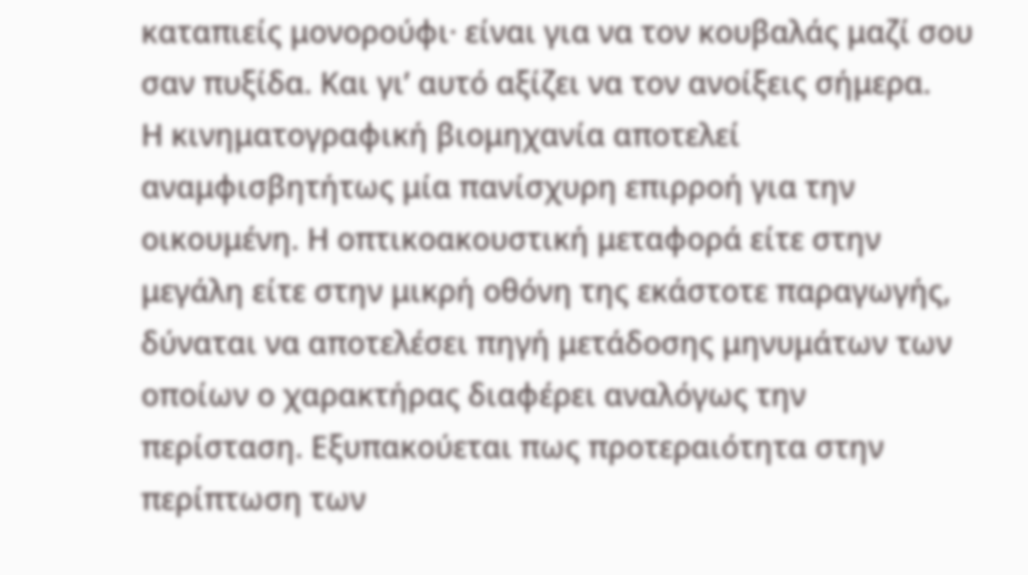καταπιείς μονορούφι· είναι για να τον κουβαλάς μαζί σου σαν πυξίδα. Και γι’ αυτό αξίζει να τον ανοίξεις σήμερα.
Η κινηματογραφική βιομηχανία αποτελεί αναμφισβητήτως μία πανίσχυρη επιρροή για την οικουμένη. Η οπτικοακουστική μεταφορά είτε στην μεγάλη είτε στην μικρή οθόνη της εκάστοτε παραγωγής, δύναται να αποτελέσει πηγή μετάδοσης μηνυμάτων των οποίων ο χαρακτήρας διαφέρει αναλόγως την περίσταση. Εξυπακούεται πως προτεραιότητα στην περίπτωση των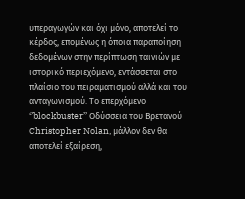υπεραγωγών και όχι μόνο, αποτελεί το κέρδος, επομένως η όποια παραποίηση δεδομένων στην περίπτωση ταινιών με ιστορικό περιεχόμενο, εντάσσεται στο πλαίσιο του πειραματισμού αλλά και του ανταγωνισμού. Το επερχόμενο ‘’blockbuster’’ Οδύσσεια του Βρετανού Christopher Nolan, μάλλον δεν θα αποτελεί εξαίρεση,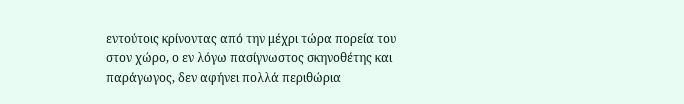εντούτοις κρίνοντας από την μέχρι τώρα πορεία του στον χώρο, ο εν λόγω πασίγνωστος σκηνοθέτης και παράγωγος, δεν αφήνει πολλά περιθώρια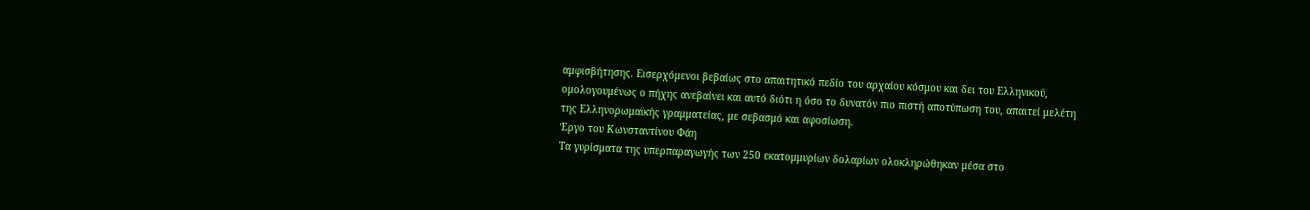αμφισβήτησης. Εισερχόμενοι βεβαίως στο απαιτητικό πεδίο του αρχαίου κόσμου και δει του Ελληνικού, ομολογουμένως ο πήχης ανεβαίνει και αυτό διότι η όσο το δυνατόν πιο πιστή αποτύπωση του, απαιτεί μελέτη της Ελληνορωμαϊκής γραμματείας, με σεβασμό και αφοσίωση.
Έργο του Κωνσταντίνου Φάη
Τα γυρίσματα της υπερπαραγωγής των 250 εκατομμυρίων δολαρίων ολοκληρώθηκαν μέσα στο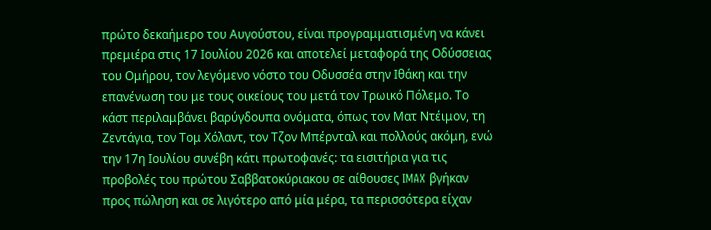πρώτο δεκαήμερο του Αυγούστου, είναι προγραμματισμένη να κάνει πρεμιέρα στις 17 Ιουλίου 2026 και αποτελεί μεταφορά της Οδύσσειας του Ομήρου, τον λεγόμενο νόστο του Οδυσσέα στην Ιθάκη και την επανένωση του με τους οικείους του μετά τον Τρωικό Πόλεμο. Το κάστ περιλαμβάνει βαρύγδουπα ονόματα, όπως τον Ματ Ντέιμον, τη Ζεντάγια, τον Τομ Χόλαντ, τον Τζον Μπέρνταλ και πολλούς ακόμη, ενώ την 17η Ιουλίου συνέβη κάτι πρωτοφανές: τα εισιτήρια για τις προβολές του πρώτου Σαββατοκύριακου σε αίθουσες IMAX βγήκαν προς πώληση και σε λιγότερο από μία μέρα, τα περισσότερα είχαν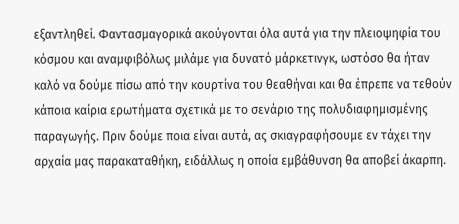εξαντληθεί. Φαντασμαγορικά ακούγονται όλα αυτά για την πλειοψηφία του κόσμου και αναμφιβόλως μιλάμε για δυνατό μάρκετινγκ, ωστόσο θα ήταν καλό να δούμε πίσω από την κουρτίνα του θεαθήναι και θα έπρεπε να τεθούν κάποια καίρια ερωτήματα σχετικά με το σενάριο της πολυδιαφημισμένης παραγωγής. Πριν δούμε ποια είναι αυτά, ας σκιαγραφήσουμε εν τάχει την αρχαία μας παρακαταθήκη, ειδάλλως η οποία εμβάθυνση θα αποβεί άκαρπη.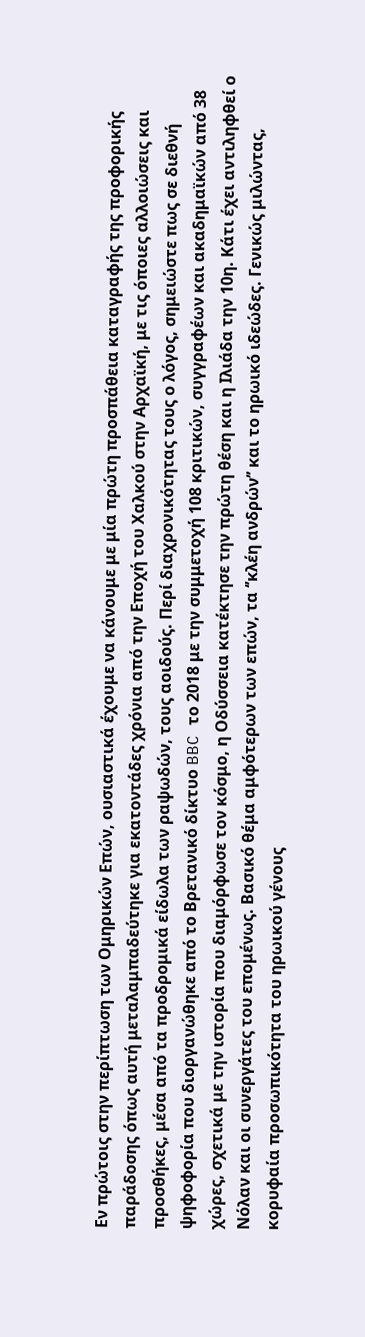Εν πρώτοις στην περίπτωση των Ομηρικών Επών, ουσιαστικά έχουμε να κάνουμε με μία πρώτη προσπάθεια καταγραφής της προφορικής παράδοσης όπως αυτή μεταλαμπαδεύτηκε για εκατοντάδες χρόνια από την Εποχή του Χαλκού στην Αρχαϊκή, με τις όποιες αλλοιώσεις και προσθήκες, μέσα από τα προδρομικά είδωλα των ραψωδών, τους αοιδούς. Περί διαχρονικότητας τους ο λόγος, σημειώστε πως σε διεθνή ψηφοφορία που διοργανώθηκε από το Βρετανικό δίκτυο BBC το 2018 με την συμμετοχή 108 κριτικών, συγγραφέων και ακαδημαϊκών από 38 χώρες, σχετικά με την ιστορία που διαμόρφωσε τον κόσμο, η Οδύσσεια κατέκτησε την πρώτη θέση και η Ιλιάδα την 10η. Κάτι έχει αντιληφθεί ο Νόλαν και οι συνεργάτες του επομένως. Βασικό θέμα αμφότερων των επών, τα ‘’κλέη ανδρών’’ και το ηρωικό ιδεώδες. Γενικώς μιλώντας, κορυφαία προσωπικότητα του ηρωικού γένους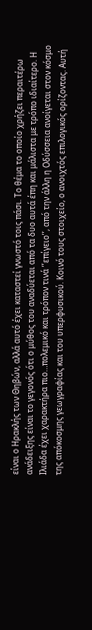είναι ο Ηρακλής των Θηβών, αλλά αυτό έχει καταστεί γνωστό τοις πάσι. Το θέμα το οποίο χρήζει περαιτέρω ανάδειξης είναι το γεγονός ότι ο μύθος του αναδύεται από τα δυο αυτά έπη και μάλιστα με τρόπο ιδιαίτερο. Η Ιλιάδα έχει χαρακτήρα πιο…πολεμικό και τρόπον τινά ‘’επίγειο’’, από την άλλη η Οδύσσεια ανοίγεται στον κόσμο της απόκοσμης γεωγραφίας και του υπερφυσικού. Κοινό τους στοιχείο, ο ανοιχτός επιλογικός ορίζοντας. Αυτή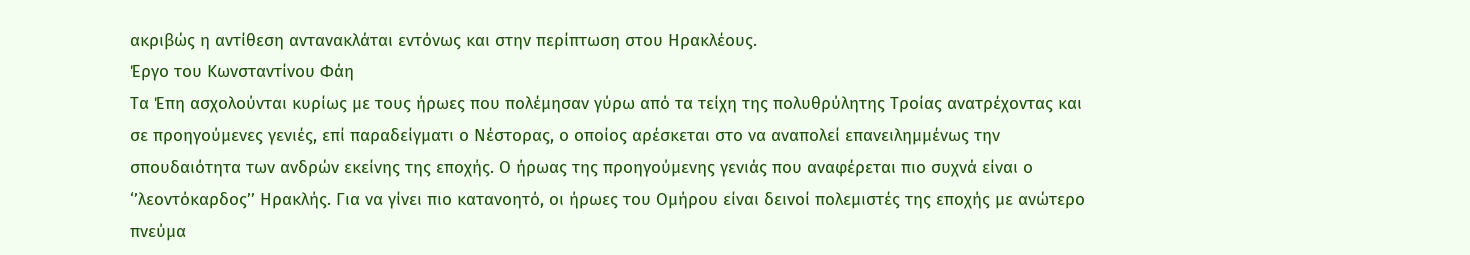ακριβώς η αντίθεση αντανακλάται εντόνως και στην περίπτωση στου Ηρακλέους.
Έργο του Κωνσταντίνου Φάη
Τα Έπη ασχολούνται κυρίως με τους ήρωες που πολέμησαν γύρω από τα τείχη της πολυθρύλητης Τροίας ανατρέχοντας και σε προηγούμενες γενιές, επί παραδείγματι ο Νέστορας, ο οποίος αρέσκεται στο να αναπολεί επανειλημμένως την σπουδαιότητα των ανδρών εκείνης της εποχής. Ο ήρωας της προηγούμενης γενιάς που αναφέρεται πιο συχνά είναι ο ‘’λεοντόκαρδος’’ Ηρακλής. Για να γίνει πιο κατανοητό, οι ήρωες του Ομήρου είναι δεινοί πολεμιστές της εποχής με ανώτερο πνεύμα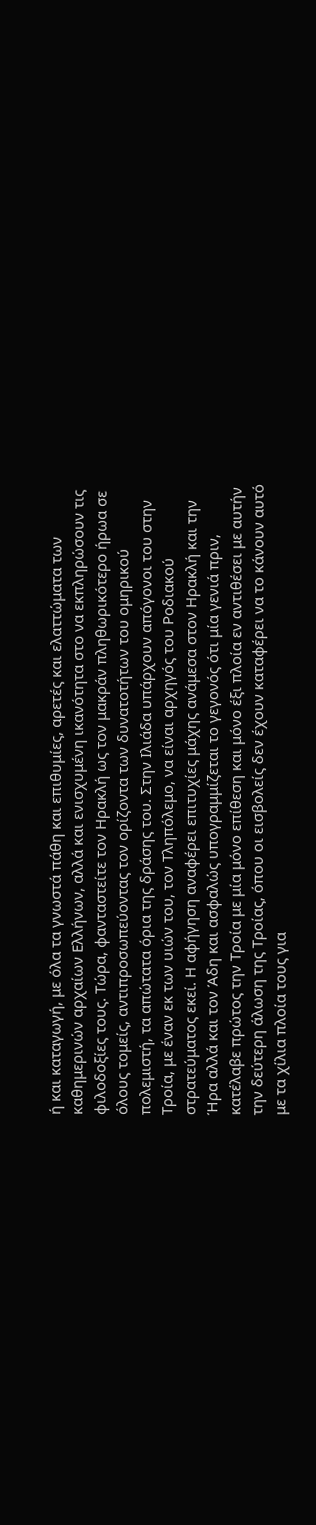ή και καταγωγή, με όλα τα γνωστά πάθη και επιθυμίες, αρετές και ελαττώματα των καθημερινών αρχαίων Ελλήνων, αλλά και ενισχυμένη ικανότητα στο να εκπληρώσουν τις φιλοδοξίες τους. Τώρα, φανταστείτε τον Ηρακλή ως τον μακράν πληθωρικότερο ήρωα σε όλους τομείς, αντιπροσωπεύοντας τον ορίζοντα των δυνατοτήτων του ομηρικού πολεμιστή, τα απώτατα όρια της δράσης του. Στην Ιλιάδα υπάρχουν απόγονοι του στην Τροία, με έναν εκ των υιών του, τον Τληπόλεμο, να είναι αρχηγός του Ροδιακού στρατεύματος εκεί. Η αφήγηση αναφέρει επιτυχίες μάχης ανάμεσα στον Ηρακλή και την Ήρα αλλά και τον Άδη και ασφαλώς υπογραμμίζεται το γεγονός ότι μία γενιά πριν, κατέλαβε πρώτος την Τροία με μία μόνο επίθεση και μόνο έξι πλοία εν αντιθέσει με αυτήν την δεύτερη άλωση της Τροίας, όπου οι εισβολείς δεν έχουν καταφέρει να το κάνουν αυτό με τα χίλια πλοία τους για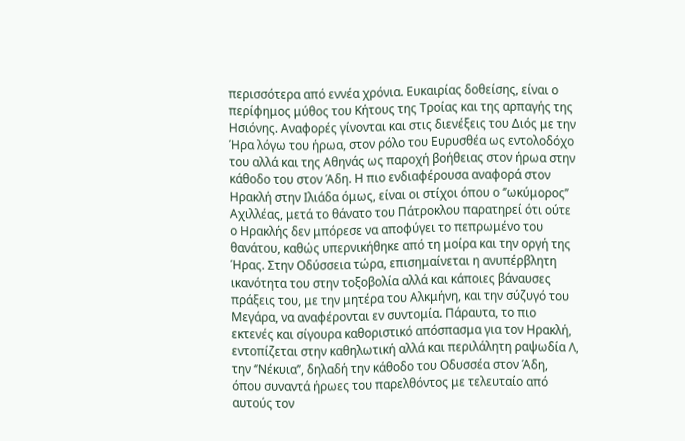περισσότερα από εννέα χρόνια. Ευκαιρίας δοθείσης, είναι ο περίφημος μύθος του Κήτους της Τροίας και της αρπαγής της Ησιόνης. Αναφορές γίνονται και στις διενέξεις του Διός με την Ήρα λόγω του ήρωα, στον ρόλο του Ευρυσθέα ως εντολοδόχο του αλλά και της Αθηνάς ως παροχή βοήθειας στον ήρωα στην κάθοδο του στον Άδη. Η πιο ενδιαφέρουσα αναφορά στον Ηρακλή στην Ιλιάδα όμως, είναι οι στίχοι όπου ο ‘’ωκύμορος’’ Αχιλλέας, μετά το θάνατο του Πάτροκλου παρατηρεί ότι ούτε ο Ηρακλής δεν μπόρεσε να αποφύγει το πεπρωμένο του θανάτου, καθώς υπερνικήθηκε από τη μοίρα και την οργή της Ήρας. Στην Οδύσσεια τώρα, επισημαίνεται η ανυπέρβλητη ικανότητα του στην τοξοβολία αλλά και κάποιες βάναυσες πράξεις του, με την μητέρα του Αλκμήνη, και την σύζυγό του Μεγάρα, να αναφέρονται εν συντομία. Πάραυτα, το πιο εκτενές και σίγουρα καθοριστικό απόσπασμα για τον Ηρακλή, εντοπίζεται στην καθηλωτική αλλά και περιλάλητη ραψωδία Λ, την ‘’Νέκυια’’, δηλαδή την κάθοδο του Οδυσσέα στον Άδη, όπου συναντά ήρωες του παρελθόντος με τελευταίο από αυτούς τον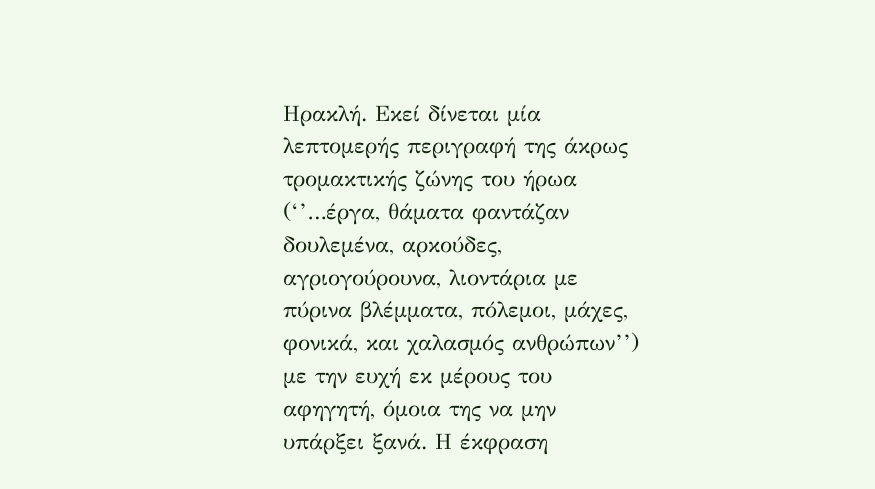Ηρακλή. Εκεί δίνεται μία λεπτομερής περιγραφή της άκρως τρομακτικής ζώνης του ήρωα (‘’…έργα, θάματα φαντάζαν δουλεμένα, αρκούδες, αγριογούρουνα, λιοντάρια με πύρινα βλέμματα, πόλεμοι, μάχες, φονικά, και χαλασμός ανθρώπων’’) με την ευχή εκ μέρους του αφηγητή, όμοια της να μην υπάρξει ξανά. Η έκφραση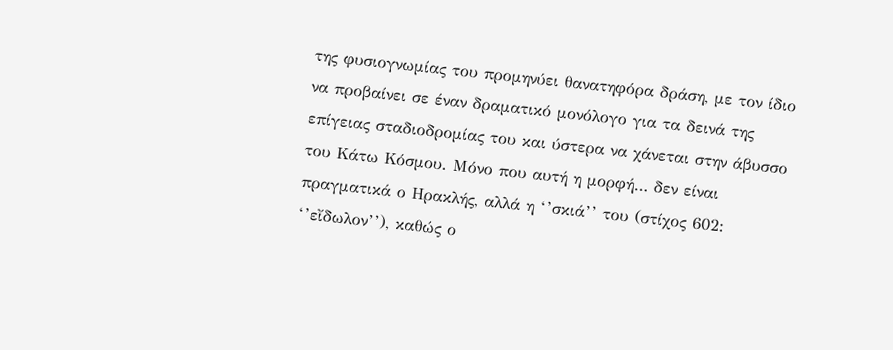της φυσιογνωμίας του προμηνύει θανατηφόρα δράση, με τον ίδιο να προβαίνει σε έναν δραματικό μονόλογο για τα δεινά της επίγειας σταδιοδρομίας του και ύστερα να χάνεται στην άβυσσο του Κάτω Κόσμου. Μόνο που αυτή η μορφή… δεν είναι πραγματικά ο Ηρακλής, αλλά η ‘’σκιά’’ του (στίχος 602: ‘’εἴδωλον’’), καθώς ο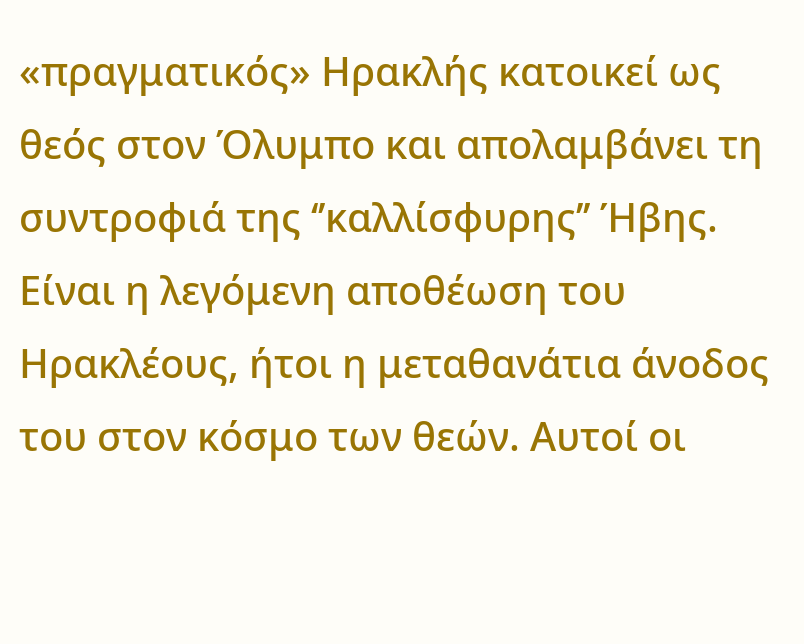«πραγματικός» Ηρακλής κατοικεί ως θεός στον Όλυμπο και απολαμβάνει τη συντροφιά της ‘’καλλίσφυρης’’ Ήβης. Είναι η λεγόμενη αποθέωση του Ηρακλέους, ήτοι η μεταθανάτια άνοδος του στον κόσμο των θεών. Αυτοί οι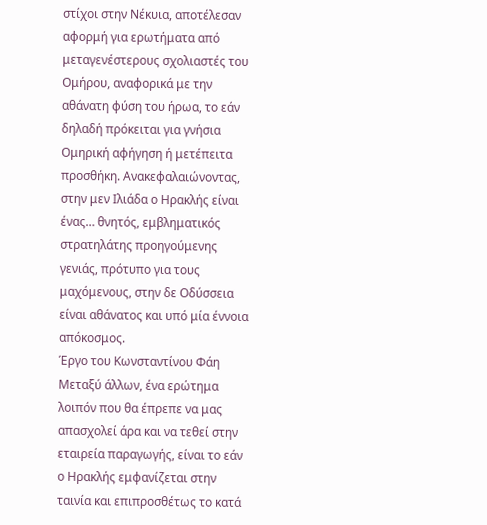στίχοι στην Νέκυια, αποτέλεσαν αφορμή για ερωτήματα από μεταγενέστερους σχολιαστές του Ομήρου, αναφορικά με την αθάνατη φύση του ήρωα, το εάν δηλαδή πρόκειται για γνήσια Ομηρική αφήγηση ή μετέπειτα προσθήκη. Ανακεφαλαιώνοντας, στην μεν Ιλιάδα ο Ηρακλής είναι ένας… θνητός, εμβληματικός στρατηλάτης προηγούμενης γενιάς, πρότυπο για τους μαχόμενους, στην δε Οδύσσεια είναι αθάνατος και υπό μία έννοια απόκοσμος.
Έργο του Κωνσταντίνου Φάη
Μεταξύ άλλων, ένα ερώτημα λοιπόν που θα έπρεπε να μας απασχολεί άρα και να τεθεί στην εταιρεία παραγωγής, είναι το εάν ο Ηρακλής εμφανίζεται στην ταινία και επιπροσθέτως το κατά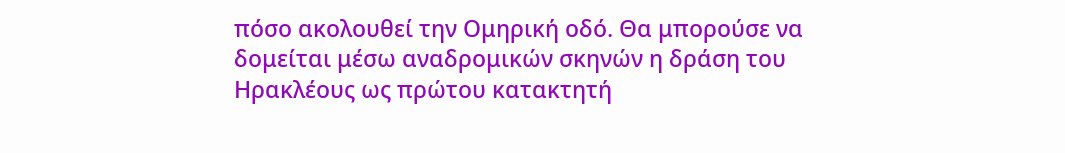πόσο ακολουθεί την Ομηρική οδό. Θα μπορούσε να δομείται μέσω αναδρομικών σκηνών η δράση του Ηρακλέους ως πρώτου κατακτητή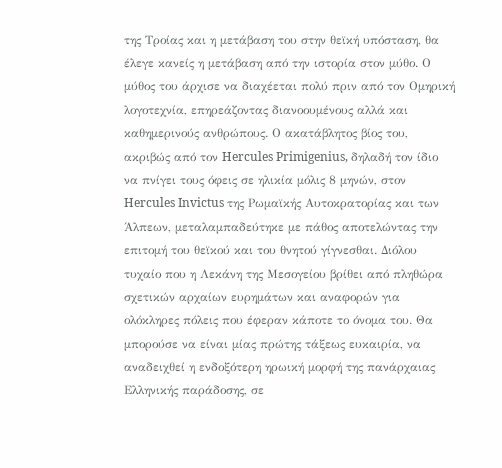της Τροίας και η μετάβαση του στην θεϊκή υπόσταση, θα έλεγε κανείς η μετάβαση από την ιστορία στον μύθο. Ο μύθος του άρχισε να διαχέεται πολύ πριν από τον Ομηρική λογοτεχνία, επηρεάζοντας διανοουμένους αλλά και καθημερινούς ανθρώπους. Ο ακατάβλητος βίος του, ακριβώς από τον Hercules Primigenius, δηλαδή τον ίδιο να πνίγει τους όφεις σε ηλικία μόλις 8 μηνών, στον Hercules Invictus της Ρωμαϊκής Αυτοκρατορίας και των Άλπεων, μεταλαμπαδεύτηκε με πάθος αποτελώντας την επιτομή του θεϊκού και του θνητού γίγνεσθαι. Διόλου τυχαίο που η Λεκάνη της Μεσογείου βρίθει από πληθώρα σχετικών αρχαίων ευρημάτων και αναφορών για ολόκληρες πόλεις που έφεραν κάποτε το όνομα του. Θα μπορούσε να είναι μίας πρώτης τάξεως ευκαιρία, να αναδειχθεί η ενδοξότερη ηρωική μορφή της πανάρχαιας Ελληνικής παράδοσης, σε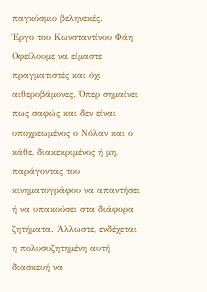παγκόσμιο βεληνεκές.
Έργο του Κωνσταντίνου Φάη
Οφείλουμε να είμαστε πραγματιστές και όχι αιθεροβάμονες. Όπερ σημαίνει πως σαφώς και δεν είναι υποχρεωμένος ο Νόλαν και ο κάθε, διακεκριμένος ή μη, παράγοντας του κινηματογράφου να απαντήσει ή να υπακούσει στα διάφορα ζητήματα. Άλλωστε, ενδέχεται η πολυσυζητημένη αυτή διασκευή να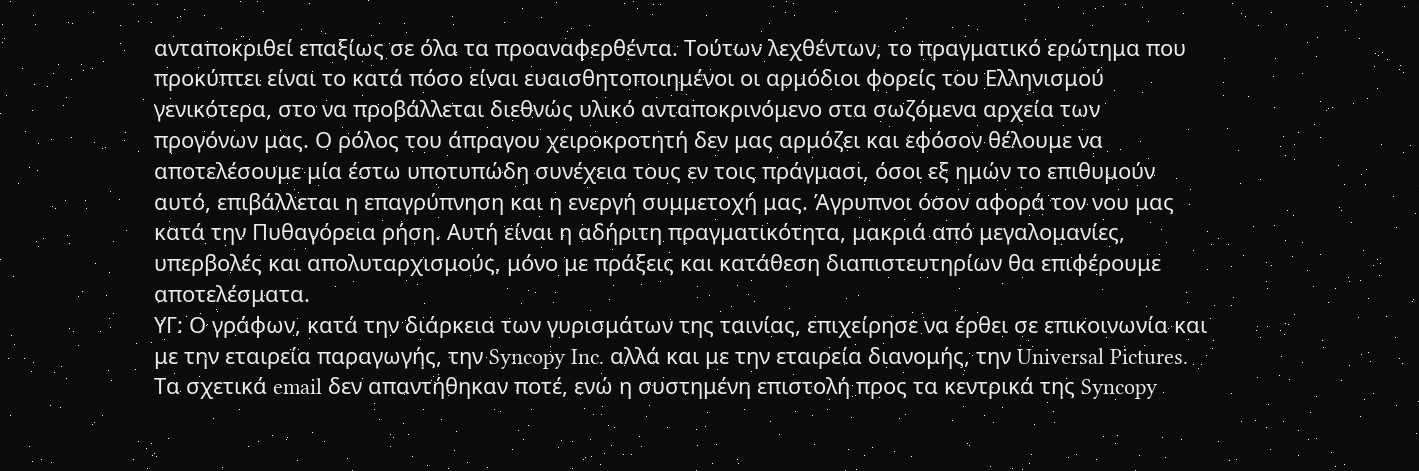ανταποκριθεί επαξίως σε όλα τα προαναφερθέντα. Τούτων λεχθέντων, το πραγματικό ερώτημα που προκύπτει είναι το κατά πόσο είναι ευαισθητοποιημένοι οι αρμόδιοι φορείς του Ελληνισμού γενικότερα, στο να προβάλλεται διεθνώς υλικό ανταποκρινόμενο στα σωζόμενα αρχεία των προγόνων μας. Ο ρόλος του άπραγου χειροκροτητή δεν μας αρμόζει και εφόσον θέλουμε να αποτελέσουμε μία έστω υποτυπώδη συνέχεια τους εν τοις πράγμασι, όσοι εξ ημών το επιθυμούν αυτό, επιβάλλεται η επαγρύπνηση και η ενεργή συμμετοχή μας. Άγρυπνοι όσον αφορά τον νου μας κατά την Πυθαγόρεια ρήση. Αυτή είναι η αδήριτη πραγματικότητα, μακριά από μεγαλομανίες, υπερβολές και απολυταρχισμούς, μόνο με πράξεις και κατάθεση διαπιστευτηρίων θα επιφέρουμε αποτελέσματα.
ΥΓ: Ο γράφων, κατά την διάρκεια των γυρισμάτων της ταινίας, επιχείρησε να έρθει σε επικοινωνία και με την εταιρεία παραγωγής, την Syncopy Inc. αλλά και με την εταιρεία διανομής, την Universal Pictures. Τα σχετικά email δεν απαντήθηκαν ποτέ, ενώ η συστημένη επιστολή προς τα κεντρικά της Syncopy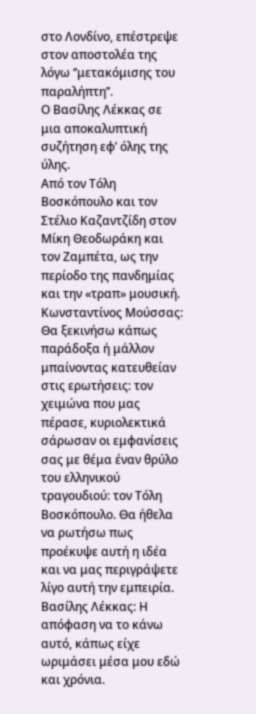στο Λονδίνο, επέστρεψε στον αποστολέα της λόγω ‘’μετακόμισης του παραλήπτη’’.
Ο Βασίλης Λέκκας σε μια αποκαλυπτική συζήτηση εφ’ όλης της ύλης.
Από τον Τόλη Βοσκόπουλο και τον Στέλιο Καζαντζίδη στον Μίκη Θεοδωράκη και τον Ζαμπέτα, ως την περίοδο της πανδημίας και την «τραπ» μουσική.
Κωνσταντίνος Μούσσας: Θα ξεκινήσω κάπως παράδοξα ή μάλλον μπαίνοντας κατευθείαν στις ερωτήσεις: τον χειμώνα που μας πέρασε, κυριολεκτικά σάρωσαν οι εμφανίσεις σας με θέμα έναν θρύλο του ελληνικού τραγουδιού: τον Τόλη Βοσκόπουλο. Θα ήθελα να ρωτήσω πως προέκυψε αυτή η ιδέα και να μας περιγράψετε λίγο αυτή την εμπειρία.
Βασίλης Λέκκας: Η απόφαση να το κάνω αυτό, κάπως είχε ωριμάσει μέσα μου εδώ και χρόνια.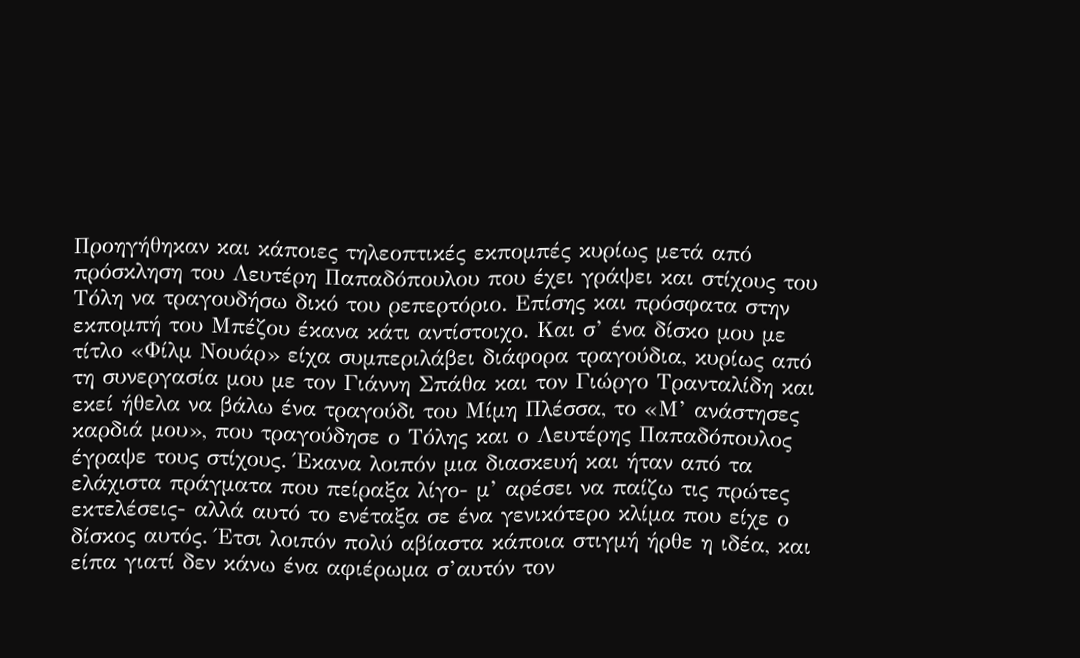Προηγήθηκαν και κάποιες τηλεοπτικές εκπομπές κυρίως μετά από πρόσκληση του Λευτέρη Παπαδόπουλου που έχει γράψει και στίχους του Τόλη να τραγουδήσω δικό του ρεπερτόριο. Επίσης και πρόσφατα στην εκπομπή του Μπέζου έκανα κάτι αντίστοιχο. Και σ’ ένα δίσκο μου με τίτλο «Φίλμ Νουάρ» είχα συμπεριλάβει διάφορα τραγούδια, κυρίως από τη συνεργασία μου με τον Γιάννη Σπάθα και τον Γιώργο Τρανταλίδη και εκεί ήθελα να βάλω ένα τραγούδι του Μίμη Πλέσσα, το «Μ’ ανάστησες καρδιά μου», που τραγούδησε ο Τόλης και ο Λευτέρης Παπαδόπουλος έγραψε τους στίχους. Έκανα λοιπόν μια διασκευή και ήταν από τα ελάχιστα πράγματα που πείραξα λίγο- μ’ αρέσει να παίζω τις πρώτες εκτελέσεις- αλλά αυτό το ενέταξα σε ένα γενικότερο κλίμα που είχε ο δίσκος αυτός. Έτσι λοιπόν πολύ αβίαστα κάποια στιγμή ήρθε η ιδέα, και είπα γιατί δεν κάνω ένα αφιέρωμα σ’αυτόν τον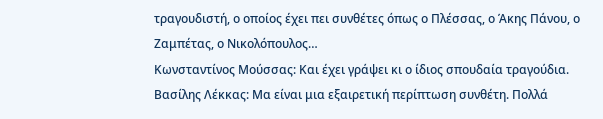τραγουδιστή, ο οποίος έχει πει συνθέτες όπως ο Πλέσσας, ο Άκης Πάνου, ο Ζαμπέτας, ο Νικολόπουλος…
Κωνσταντίνος Μούσσας: Και έχει γράψει κι ο ίδιος σπουδαία τραγούδια.
Βασίλης Λέκκας: Μα είναι μια εξαιρετική περίπτωση συνθέτη. Πολλά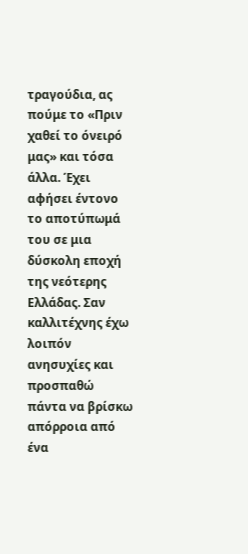τραγούδια, ας πούμε το «Πριν χαθεί το όνειρό μας» και τόσα άλλα. Έχει αφήσει έντονο το αποτύπωμά του σε μια δύσκολη εποχή της νεότερης Ελλάδας. Σαν καλλιτέχνης έχω λοιπόν ανησυχίες και προσπαθώ πάντα να βρίσκω απόρροια από ένα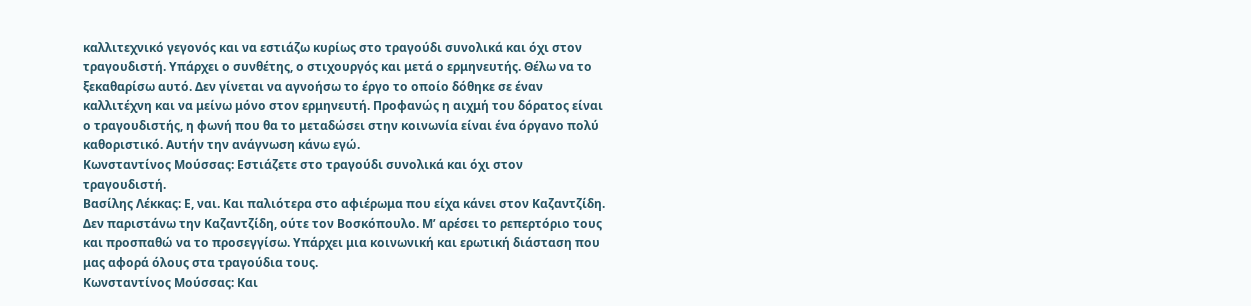καλλιτεχνικό γεγονός και να εστιάζω κυρίως στο τραγούδι συνολικά και όχι στον τραγουδιστή. Υπάρχει ο συνθέτης, ο στιχουργός και μετά ο ερμηνευτής. Θέλω να το ξεκαθαρίσω αυτό. Δεν γίνεται να αγνοήσω το έργο το οποίο δόθηκε σε έναν καλλιτέχνη και να μείνω μόνο στον ερμηνευτή. Προφανώς η αιχμή του δόρατος είναι ο τραγουδιστής, η φωνή που θα το μεταδώσει στην κοινωνία είναι ένα όργανο πολύ καθοριστικό. Αυτήν την ανάγνωση κάνω εγώ.
Κωνσταντίνος Μούσσας: Εστιάζετε στο τραγούδι συνολικά και όχι στον τραγουδιστή.
Βασίλης Λέκκας: Ε, ναι. Και παλιότερα στο αφιέρωμα που είχα κάνει στον Καζαντζίδη. Δεν παριστάνω την Καζαντζίδη, ούτε τον Βοσκόπουλο. Μ’ αρέσει το ρεπερτόριο τους και προσπαθώ να το προσεγγίσω. Υπάρχει μια κοινωνική και ερωτική διάσταση που μας αφορά όλους στα τραγούδια τους.
Κωνσταντίνος Μούσσας: Και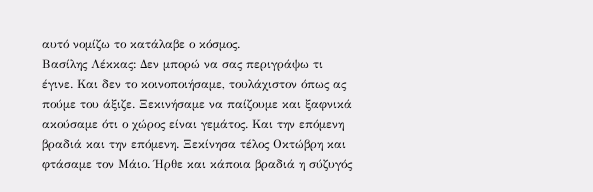αυτό νομίζω το κατάλαβε ο κόσμος.
Βασίλης Λέκκας: Δεν μπορώ να σας περιγράψω τι έγινε. Και δεν το κοινοποιήσαμε, τουλάχιστον όπως ας πούμε του άξιζε. Ξεκινήσαμε να παίζουμε και ξαφνικά ακούσαμε ότι ο χώρος είναι γεμάτος. Και την επόμενη βραδιά και την επόμενη. Ξεκίνησα τέλος Οκτώβρη και φτάσαμε τον Μάιο. Ήρθε και κάποια βραδιά η σύζυγός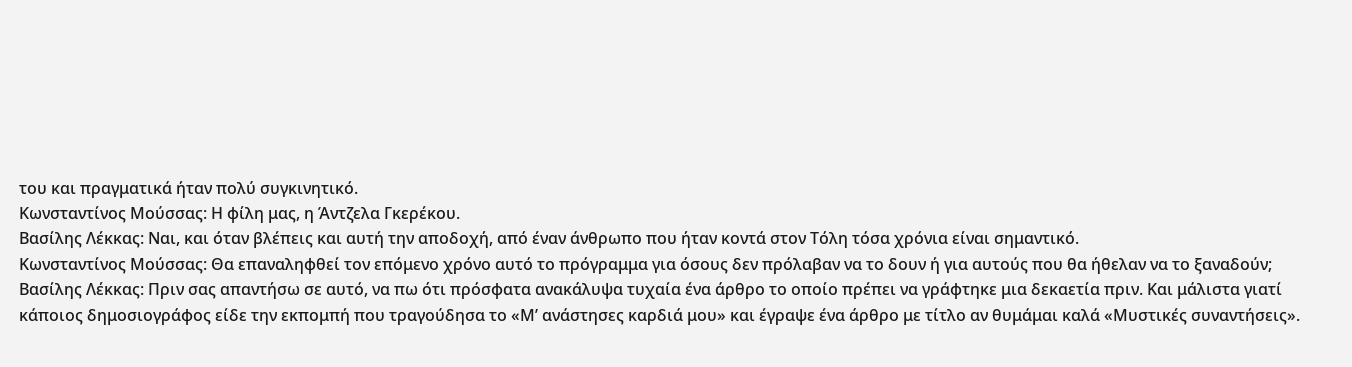του και πραγματικά ήταν πολύ συγκινητικό.
Κωνσταντίνος Μούσσας: Η φίλη μας, η Άντζελα Γκερέκου.
Βασίλης Λέκκας: Ναι, και όταν βλέπεις και αυτή την αποδοχή, από έναν άνθρωπο που ήταν κοντά στον Τόλη τόσα χρόνια είναι σημαντικό.
Κωνσταντίνος Μούσσας: Θα επαναληφθεί τον επόμενο χρόνο αυτό το πρόγραμμα για όσους δεν πρόλαβαν να το δουν ή για αυτούς που θα ήθελαν να το ξαναδούν;
Βασίλης Λέκκας: Πριν σας απαντήσω σε αυτό, να πω ότι πρόσφατα ανακάλυψα τυχαία ένα άρθρο το οποίο πρέπει να γράφτηκε μια δεκαετία πριν. Και μάλιστα γιατί κάποιος δημοσιογράφος είδε την εκπομπή που τραγούδησα το «Μ’ ανάστησες καρδιά μου» και έγραψε ένα άρθρο με τίτλο αν θυμάμαι καλά «Μυστικές συναντήσεις».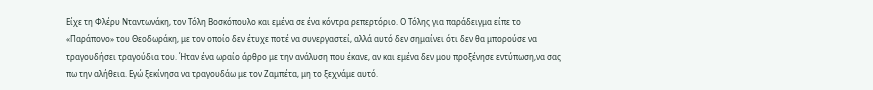Είχε τη Φλέρυ Νταντωνάκη, τον Τόλη Βοσκόπουλο και εμένα σε ένα κόντρα ρεπερτόριο. Ο Τόλης για παράδειγμα είπε το «Παράπονο» του Θεοδωράκη, με τον οποίο δεν έτυχε ποτέ να συνεργαστεί, αλλά αυτό δεν σημαίνει ότι δεν θα μπορούσε να τραγουδήσει τραγούδια του. Ήταν ένα ωραίο άρθρο με την ανάλυση που έκανε, αν και εμένα δεν μου προξένησε εντύπωση,να σας πω την αλήθεια. Εγώ ξεκίνησα να τραγουδάω με τον Ζαμπέτα, μη το ξεχνάμε αυτό.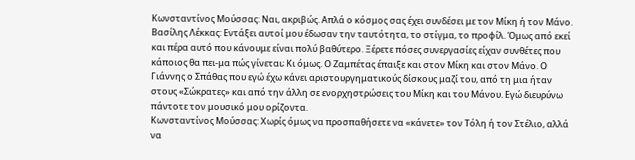Κωνσταντίνος Μούσσας: Ναι, ακριβώς. Απλά ο κόσμος σας έχει συνδέσει με τον Μίκη ή τον Μάνο.
Βασίλης Λέκκας: Εντάξει αυτοί μου έδωσαν την ταυτότητα, το στίγμα, το προφίλ. Όμως από εκεί και πέρα αυτό που κάνουμε είναι πολύ βαθύτερο. Ξέρετε πόσες συνεργασίες είχαν συνθέτες που κάποιος θα πει-μα πώς γίνεται; Κι όμως. Ο Ζαμπέτας έπαιξε και στον Μίκη και στον Μάνο. Ο Γιάννης ο Σπάθας που εγώ έχω κάνει αριστουργηματικούς δίσκους μαζί του, από τη μια ήταν στους «Σώκρατες» και από την άλλη σε ενορχηστρώσεις του Μίκη και του Μάνου. Εγώ διευρύνω πάντοτε τον μουσικό μου ορίζοντα.
Κωνσταντίνος Μούσσας: Χωρίς όμως να προσπαθήσετε να «κάνετε» τον Τόλη ή τον Στέλιο, αλλά να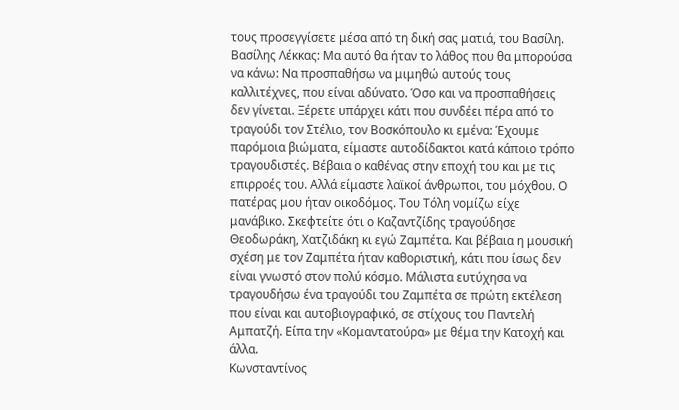τους προσεγγίσετε μέσα από τη δική σας ματιά, του Βασίλη.
Βασίλης Λέκκας: Μα αυτό θα ήταν το λάθος που θα μπορούσα να κάνω: Να προσπαθήσω να μιμηθώ αυτούς τους καλλιτέχνες, που είναι αδύνατο. Όσο και να προσπαθήσεις δεν γίνεται. Ξέρετε υπάρχει κάτι που συνδέει πέρα από το τραγούδι τον Στέλιο, τον Βοσκόπουλο κι εμένα: Έχουμε παρόμοια βιώματα, είμαστε αυτοδίδακτοι κατά κάποιο τρόπο τραγουδιστές. Βέβαια ο καθένας στην εποχή του και με τις επιρροές του. Αλλά είμαστε λαϊκοί άνθρωποι, του μόχθου. Ο πατέρας μου ήταν οικοδόμος. Του Τόλη νομίζω είχε μανάβικο. Σκεφτείτε ότι ο Καζαντζίδης τραγούδησε Θεοδωράκη, Χατζιδάκη κι εγώ Ζαμπέτα. Και βέβαια η μουσική σχέση με τον Ζαμπέτα ήταν καθοριστική, κάτι που ίσως δεν είναι γνωστό στον πολύ κόσμο. Μάλιστα ευτύχησα να τραγουδήσω ένα τραγούδι του Ζαμπέτα σε πρώτη εκτέλεση που είναι και αυτοβιογραφικό, σε στίχους του Παντελή Αμπατζή. Είπα την «Κομαντατούρα» με θέμα την Κατοχή και άλλα.
Κωνσταντίνος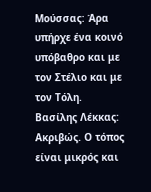Μούσσας: Άρα υπήρχε ένα κοινό υπόβαθρο και με τον Στέλιο και με τον Τόλη.
Βασίλης Λέκκας: Ακριβώς. Ο τόπος είναι μικρός και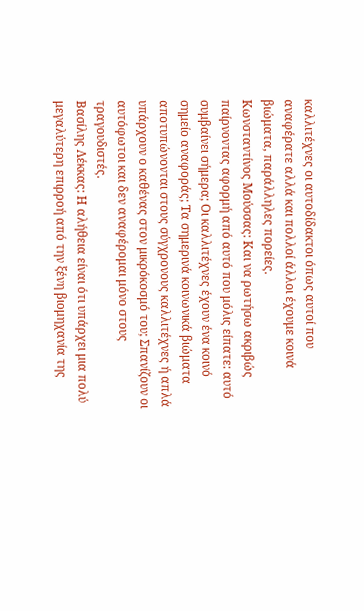καλλιτέχνες οι αυτοδίδακτοι όπως αυτοί που αναφέρατε αλλά και πολλοί άλλοι έχουμε κοινά βιώματα, παράλληλες πορείες.
Κωνσταντίνος Μούσσας: Και να ρωτήσω ακριβώς παίρνοντας αφορμή από αυτό που μόλις είπατε: αυτό συμβαίνει σήμερα; Οι καλλιτέχνες έχουν ένα κοινό σημείο αναφοράς; Τα σημερινά κοινωνικά βιώματα αποτυπώνονται στους σύγχρονους καλλιτέχνες ή απλά υπάρχουν ο καθένας στον μικρόκοσμό του; Σπανίζουν οι αυτόφωτοι και δεν αναφέρομαι μόνο στους τραγουδιστές.
Βασίλης Λέκκας: Η αλήθεια είναι ότι υπάρχει μια πολύ μεγαλύτερη επιρροή από την ξένη βιομηχανία της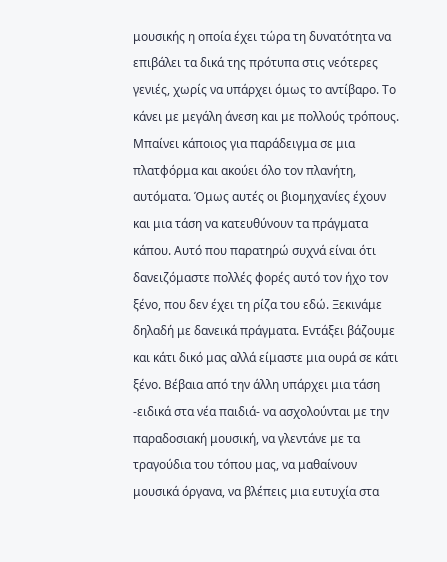μουσικής η οποία έχει τώρα τη δυνατότητα να επιβάλει τα δικά της πρότυπα στις νεότερες γενιές, χωρίς να υπάρχει όμως το αντίβαρο. Το κάνει με μεγάλη άνεση και με πολλούς τρόπους. Μπαίνει κάποιος για παράδειγμα σε μια πλατφόρμα και ακούει όλο τον πλανήτη, αυτόματα. Όμως αυτές οι βιομηχανίες έχουν και μια τάση να κατευθύνουν τα πράγματα κάπου. Αυτό που παρατηρώ συχνά είναι ότι δανειζόμαστε πολλές φορές αυτό τον ήχο τον ξένο, που δεν έχει τη ρίζα του εδώ. Ξεκινάμε δηλαδή με δανεικά πράγματα. Εντάξει βάζουμε και κάτι δικό μας αλλά είμαστε μια ουρά σε κάτι ξένο. Βέβαια από την άλλη υπάρχει μια τάση -ειδικά στα νέα παιδιά- να ασχολούνται με την παραδοσιακή μουσική, να γλεντάνε με τα τραγούδια του τόπου μας, να μαθαίνουν μουσικά όργανα, να βλέπεις μια ευτυχία στα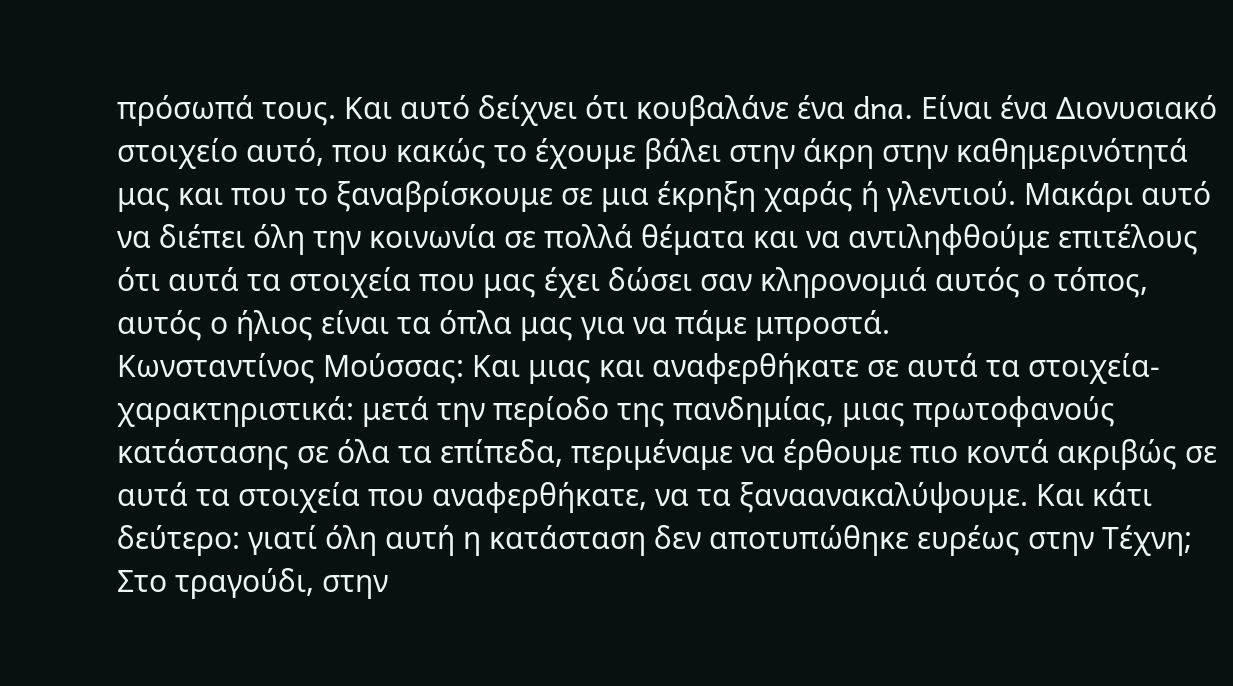πρόσωπά τους. Και αυτό δείχνει ότι κουβαλάνε ένα dna. Είναι ένα Διονυσιακό στοιχείο αυτό, που κακώς το έχουμε βάλει στην άκρη στην καθημερινότητά μας και που το ξαναβρίσκουμε σε μια έκρηξη χαράς ή γλεντιού. Μακάρι αυτό να διέπει όλη την κοινωνία σε πολλά θέματα και να αντιληφθούμε επιτέλους ότι αυτά τα στοιχεία που μας έχει δώσει σαν κληρονομιά αυτός ο τόπος, αυτός ο ήλιος είναι τα όπλα μας για να πάμε μπροστά.
Κωνσταντίνος Μούσσας: Και μιας και αναφερθήκατε σε αυτά τα στοιχεία-χαρακτηριστικά: μετά την περίοδο της πανδημίας, μιας πρωτοφανούς κατάστασης σε όλα τα επίπεδα, περιμέναμε να έρθουμε πιο κοντά ακριβώς σε αυτά τα στοιχεία που αναφερθήκατε, να τα ξαναανακαλύψουμε. Και κάτι δεύτερο: γιατί όλη αυτή η κατάσταση δεν αποτυπώθηκε ευρέως στην Τέχνη; Στο τραγούδι, στην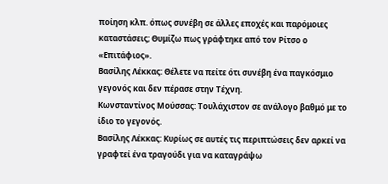ποίηση κλπ. όπως συνέβη σε άλλες εποχές και παρόμοιες καταστάσεις; Θυμίζω πως γράφτηκε από τον Ρίτσο ο «Επιτάφιος».
Βασίλης Λέκκας: Θέλετε να πείτε ότι συνέβη ένα παγκόσμιο γεγονός και δεν πέρασε στην Τέχνη.
Κωνσταντίνος Μούσσας: Τουλάχιστον σε ανάλογο βαθμό με το ίδιο το γεγονός.
Βασίλης Λέκκας: Κυρίως σε αυτές τις περιπτώσεις δεν αρκεί να γραφτεί ένα τραγούδι για να καταγράψω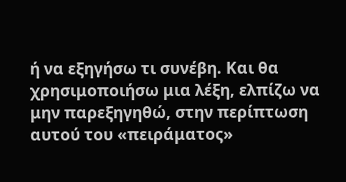ή να εξηγήσω τι συνέβη. Και θα χρησιμοποιήσω μια λέξη, ελπίζω να μην παρεξηγηθώ, στην περίπτωση αυτού του «πειράματος»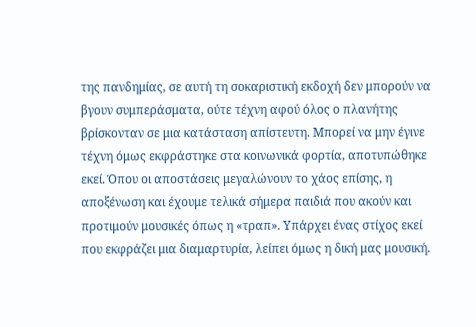της πανδημίας, σε αυτή τη σοκαριστική εκδοχή δεν μπορούν να βγουν συμπεράσματα, ούτε τέχνη αφού όλος ο πλανήτης βρίσκονταν σε μια κατάσταση απίστευτη. Μπορεί να μην έγινε τέχνη όμως εκφράστηκε στα κοινωνικά φορτία, αποτυπώθηκε εκεί. Όπου οι αποστάσεις μεγαλώνουν το χάος επίσης, η αποξένωση και έχουμε τελικά σήμερα παιδιά που ακούν και προτιμούν μουσικές όπως η «τραπ». Υπάρχει ένας στίχος εκεί που εκφράζει μια διαμαρτυρία, λείπει όμως η δική μας μουσική.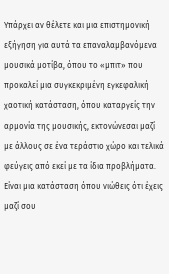Υπάρχει αν θέλετε και μια επιστημονική εξήγηση για αυτά τα επαναλαμβανόμενα μουσικά μοτίβα, όπου το «μπιτ» που προκαλεί μια συγκεκριμένη εγκεφαλική χαοτική κατάσταση, όπου καταργείς την αρμονία της μουσικής, εκτονώνεσαι μαζί με άλλους σε ένα τεράστιο χώρο και τελικά φεύγεις από εκεί με τα ίδια προβλήματα. Είναι μια κατάσταση όπου νιώθεις ότι έχεις μαζί σου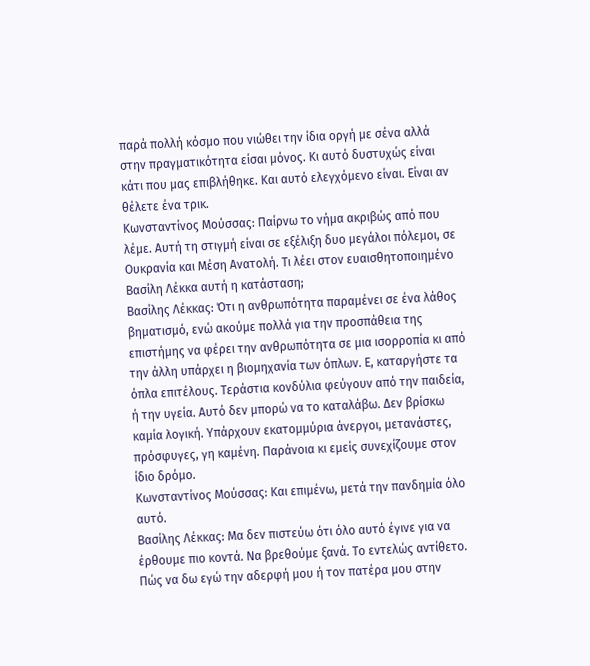παρά πολλή κόσμο που νιώθει την ίδια οργή με σένα αλλά στην πραγματικότητα είσαι μόνος. Κι αυτό δυστυχώς είναι κάτι που μας επιβλήθηκε. Και αυτό ελεγχόμενο είναι. Είναι αν θέλετε ένα τρικ.
Κωνσταντίνος Μούσσας: Παίρνω το νήμα ακριβώς από που λέμε. Αυτή τη στιγμή είναι σε εξέλιξη δυο μεγάλοι πόλεμοι, σε Ουκρανία και Μέση Ανατολή. Τι λέει στον ευαισθητοποιημένο Βασίλη Λέκκα αυτή η κατάσταση;
Βασίλης Λέκκας: Ότι η ανθρωπότητα παραμένει σε ένα λάθος βηματισμό, ενώ ακούμε πολλά για την προσπάθεια της επιστήμης να φέρει την ανθρωπότητα σε μια ισορροπία κι από την άλλη υπάρχει η βιομηχανία των όπλων. Ε, καταργήστε τα όπλα επιτέλους. Τεράστια κονδύλια φεύγουν από την παιδεία, ή την υγεία. Αυτό δεν μπορώ να το καταλάβω. Δεν βρίσκω καμία λογική. Υπάρχουν εκατομμύρια άνεργοι, μετανάστες, πρόσφυγες, γη καμένη. Παράνοια κι εμείς συνεχίζουμε στον ίδιο δρόμο.
Κωνσταντίνος Μούσσας: Και επιμένω, μετά την πανδημία όλο αυτό.
Βασίλης Λέκκας: Μα δεν πιστεύω ότι όλο αυτό έγινε για να έρθουμε πιο κοντά. Να βρεθούμε ξανά. Το εντελώς αντίθετο. Πώς να δω εγώ την αδερφή μου ή τον πατέρα μου στην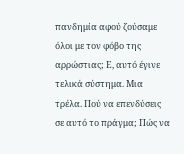πανδημία αφού ζούσαμε όλοι με τον φόβο της αρρώστιας; Ε, αυτό έγινε τελικά σύστημα. Μια τρέλα. Πού να επενδύσεις σε αυτό το πράγμα; Πώς να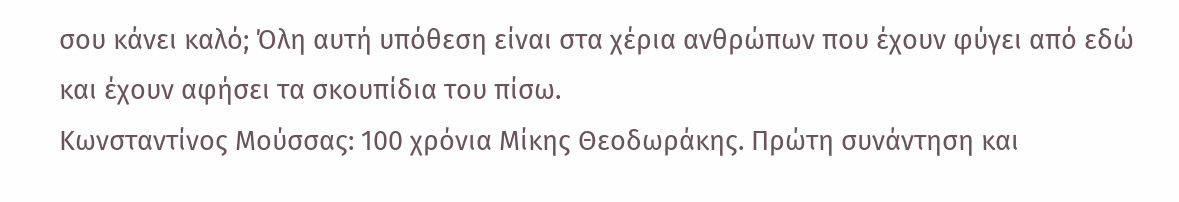σου κάνει καλό; Όλη αυτή υπόθεση είναι στα χέρια ανθρώπων που έχουν φύγει από εδώ και έχουν αφήσει τα σκουπίδια του πίσω.
Κωνσταντίνος Μούσσας: 100 χρόνια Μίκης Θεοδωράκης. Πρώτη συνάντηση και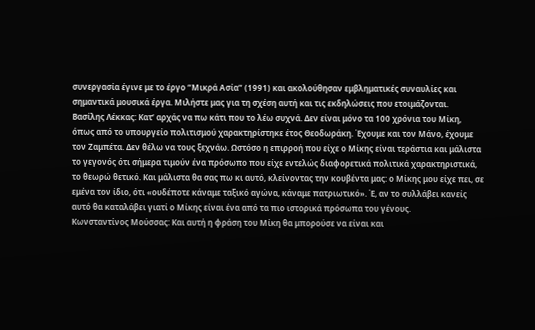συνεργασία έγινε με το έργο “Μικρά Ασία” (1991) και ακολούθησαν εμβληματικές συναυλίες και σημαντικά μουσικά έργα. Μιλήστε μας για τη σχέση αυτή και τις εκδηλώσεις που ετοιμάζονται.
Βασίλης Λέκκας: Κατ’ αρχάς να πω κάτι που το λέω συχνά. Δεν είναι μόνο τα 100 χρόνια του Μίκη, όπως από το υπουργείο πολιτισμού χαρακτηρίστηκε έτος Θεοδωράκη. Έχουμε και τον Μάνο, έχουμε τον Ζαμπέτα. Δεν θέλω να τους ξεχνάω. Ωστόσο η επιρροή που είχε ο Μίκης είναι τεράστια και μάλιστα το γεγονός ότι σήμερα τιμούν ένα πρόσωπο που είχε εντελώς διαφορετικά πολιτικά χαρακτηριστικά, το θεωρώ θετικό. Και μάλιστα θα σας πω κι αυτό, κλείνοντας την κουβέντα μας: ο Μίκης μου είχε πει, σε εμένα τον ίδιο, ότι «ουδέποτε κάναμε ταξικό αγώνα, κάναμε πατριωτικό». Έ, αν το συλλάβει κανείς αυτό θα καταλάβει γιατί ο Μίκης είναι ένα από τα πιο ιστορικά πρόσωπα του γένους.
Κωνσταντίνος Μούσσας: Και αυτή η φράση του Μίκη θα μπορούσε να είναι και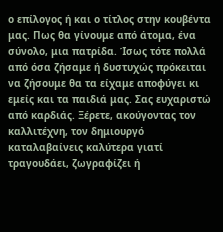ο επίλογος ή και ο τίτλος στην κουβέντα μας. Πως θα γίνουμε από άτομα, ένα σύνολο, μια πατρίδα. Ίσως τότε πολλά από όσα ζήσαμε ή δυστυχώς πρόκειται να ζήσουμε θα τα είχαμε αποφύγει κι εμείς και τα παιδιά μας. Σας ευχαριστώ από καρδιάς. Ξέρετε, ακούγοντας τον καλλιτέχνη, τον δημιουργό καταλαβαίνεις καλύτερα γιατί τραγουδάει, ζωγραφίζει ή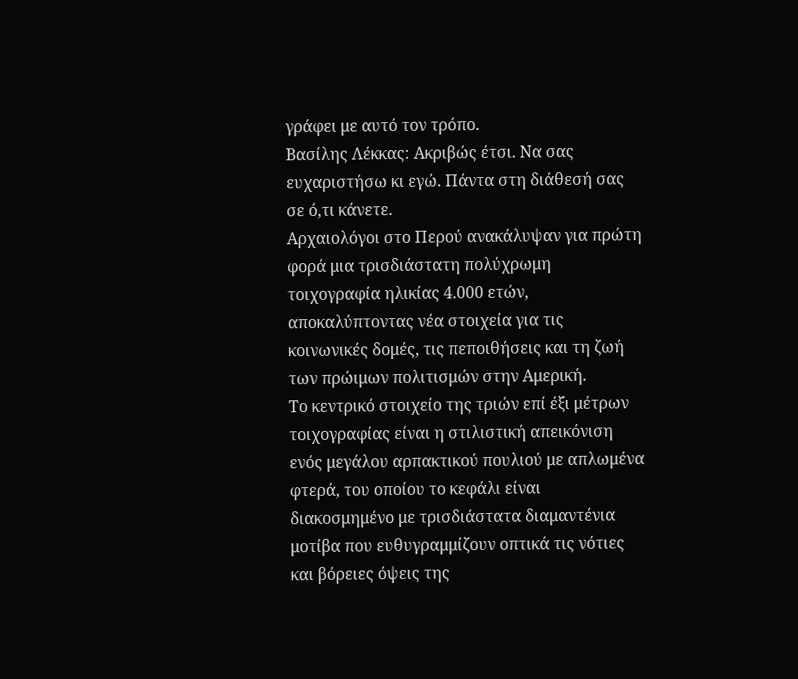γράφει με αυτό τον τρόπο.
Βασίλης Λέκκας: Ακριβώς έτσι. Να σας ευχαριστήσω κι εγώ. Πάντα στη διάθεσή σας σε ό,τι κάνετε.
Αρχαιολόγοι στο Περού ανακάλυψαν για πρώτη φορά μια τρισδιάστατη πολύχρωμη τοιχογραφία ηλικίας 4.000 ετών, αποκαλύπτοντας νέα στοιχεία για τις κοινωνικές δομές, τις πεποιθήσεις και τη ζωή των πρώιμων πολιτισμών στην Αμερική.
Το κεντρικό στοιχείο της τριών επί έξι μέτρων τοιχογραφίας είναι η στιλιστική απεικόνιση ενός μεγάλου αρπακτικού πουλιού με απλωμένα φτερά, του οποίου το κεφάλι είναι διακοσμημένο με τρισδιάστατα διαμαντένια μοτίβα που ευθυγραμμίζουν οπτικά τις νότιες και βόρειες όψεις της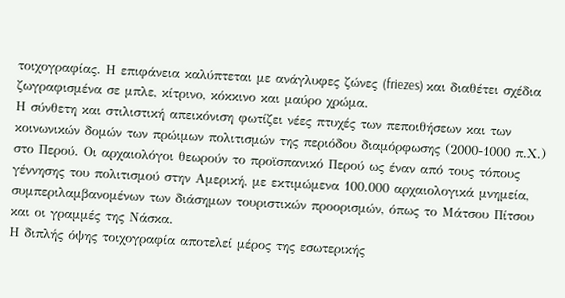τοιχογραφίας. Η επιφάνεια καλύπτεται με ανάγλυφες ζώνες (friezes) και διαθέτει σχέδια ζωγραφισμένα σε μπλε, κίτρινο, κόκκινο και μαύρο χρώμα.
Η σύνθετη και στιλιστική απεικόνιση φωτίζει νέες πτυχές των πεποιθήσεων και των κοινωνικών δομών των πρώιμων πολιτισμών της περιόδου διαμόρφωσης (2000-1000 π.Χ.) στο Περού. Οι αρχαιολόγοι θεωρούν το προϊσπανικό Περού ως έναν από τους τόπους γέννησης του πολιτισμού στην Αμερική, με εκτιμώμενα 100.000 αρχαιολογικά μνημεία, συμπεριλαμβανομένων των διάσημων τουριστικών προορισμών, όπως το Μάτσου Πίτσου και οι γραμμές της Νάσκα.
Η διπλής όψης τοιχογραφία αποτελεί μέρος της εσωτερικής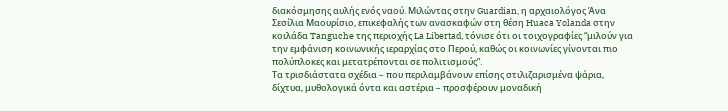διακόσμησης αυλής ενός ναού. Μιλώντας στην Guardian, η αρχαιολόγος Άνα Σεσίλια Μαουρίσιο, επικεφαλής των ανασκαφών στη θέση Huaca Yolanda στην κοιλάδα Tanguche της περιοχής La Libertad, τόνισε ότι οι τοιχογραφίες “μιλούν για την εμφάνιση κοινωνικής ιεραρχίας στο Περού, καθώς οι κοινωνίες γίνονται πιο πολύπλοκες και μετατρέπονται σε πολιτισμούς”.
Τα τρισδιάστατα σχέδια – που περιλαμβάνουν επίσης στιλιζαρισμένα ψάρια, δίχτυα, μυθολογικά όντα και αστέρια – προσφέρουν μοναδική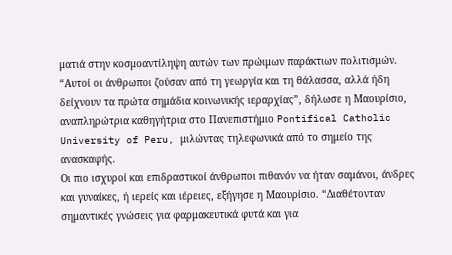ματιά στην κοσμοαντίληψη αυτών των πρώιμων παράκτιων πολιτισμών.
“Αυτοί οι άνθρωποι ζούσαν από τη γεωργία και τη θάλασσα, αλλά ήδη δείχνουν τα πρώτα σημάδια κοινωνικής ιεραρχίας”, δήλωσε η Μαουρίσιο, αναπληρώτρια καθηγήτρια στο Πανεπιστήμιο Pontifical Catholic University of Peru, μιλώντας τηλεφωνικά από το σημείο της ανασκαφής.
Οι πιο ισχυροί και επιδραστικοί άνθρωποι πιθανόν να ήταν σαμάνοι, άνδρες και γυναίκες, ή ιερείς και ιέρειες, εξήγησε η Μαουρίσιο. “Διαθέτονταν σημαντικές γνώσεις για φαρμακευτικά φυτά και για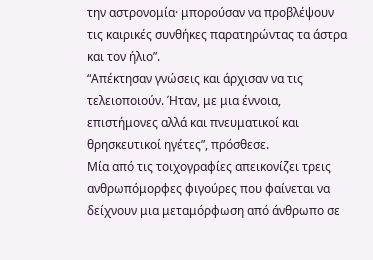την αστρονομία· μπορούσαν να προβλέψουν τις καιρικές συνθήκες παρατηρώντας τα άστρα και τον ήλιο”.
“Απέκτησαν γνώσεις και άρχισαν να τις τελειοποιούν. Ήταν, με μια έννοια, επιστήμονες αλλά και πνευματικοί και θρησκευτικοί ηγέτες”, πρόσθεσε.
Μία από τις τοιχογραφίες απεικονίζει τρεις ανθρωπόμορφες φιγούρες που φαίνεται να δείχνουν μια μεταμόρφωση από άνθρωπο σε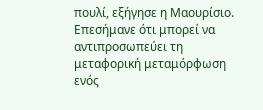πουλί, εξήγησε η Μαουρίσιο. Επεσήμανε ότι μπορεί να αντιπροσωπεύει τη μεταφορική μεταμόρφωση ενός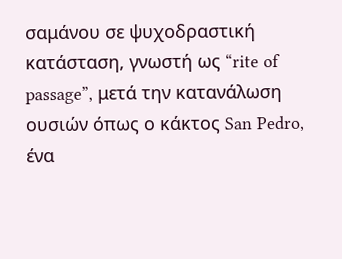σαμάνου σε ψυχοδραστική κατάσταση, γνωστή ως “rite of passage”, μετά την κατανάλωση ουσιών όπως ο κάκτος San Pedro, ένα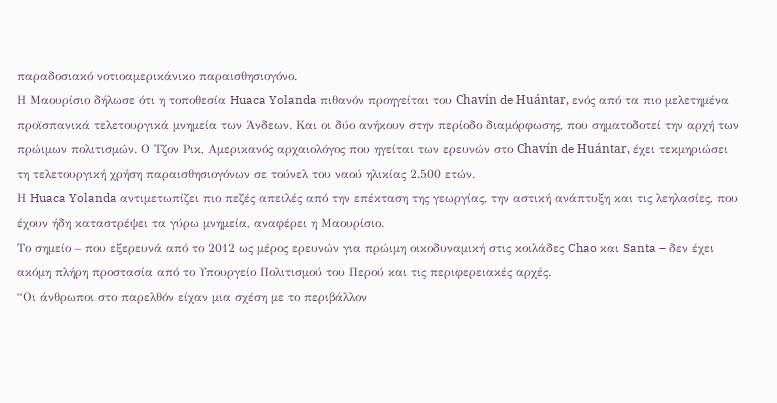παραδοσιακό νοτιοαμερικάνικο παραισθησιογόνο.
Η Μαουρίσιο δήλωσε ότι η τοποθεσία Huaca Yolanda πιθανόν προηγείται του Chavín de Huántar, ενός από τα πιο μελετημένα προϊσπανικά τελετουργικά μνημεία των Άνδεων. Και οι δύο ανήκουν στην περίοδο διαμόρφωσης, που σηματοδοτεί την αρχή των πρώιμων πολιτισμών. Ο Τζον Ρικ, Αμερικανός αρχαιολόγος που ηγείται των ερευνών στο Chavín de Huántar, έχει τεκμηριώσει τη τελετουργική χρήση παραισθησιογόνων σε τούνελ του ναού ηλικίας 2.500 ετών.
Η Huaca Yolanda αντιμετωπίζει πιο πεζές απειλές από την επέκταση της γεωργίας, την αστική ανάπτυξη και τις λεηλασίες, που έχουν ήδη καταστρέψει τα γύρω μνημεία, αναφέρει η Μαουρίσιο.
Το σημείο – που εξερευνά από το 2012 ως μέρος ερευνών για πρώιμη οικοδυναμική στις κοιλάδες Chao και Santa – δεν έχει ακόμη πλήρη προστασία από το Υπουργείο Πολιτισμού του Περού και τις περιφερειακές αρχές.
“Οι άνθρωποι στο παρελθόν είχαν μια σχέση με το περιβάλλον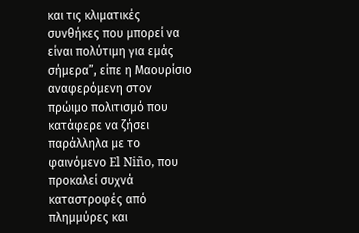και τις κλιματικές συνθήκες που μπορεί να είναι πολύτιμη για εμάς σήμερα”, είπε η Μαουρίσιο αναφερόμενη στον πρώιμο πολιτισμό που κατάφερε να ζήσει παράλληλα με το φαινόμενο El Niño, που προκαλεί συχνά καταστροφές από πλημμύρες και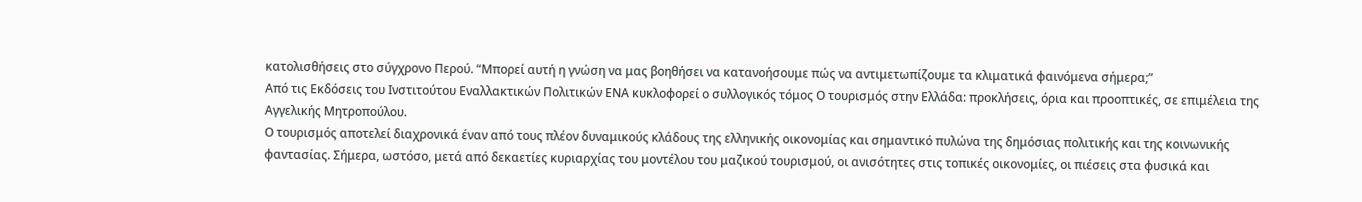κατολισθήσεις στο σύγχρονο Περού. “Μπορεί αυτή η γνώση να μας βοηθήσει να κατανοήσουμε πώς να αντιμετωπίζουμε τα κλιματικά φαινόμενα σήμερα;”
Από τις Εκδόσεις του Ινστιτούτου Εναλλακτικών Πολιτικών ΕΝΑ κυκλοφορεί ο συλλογικός τόμος Ο τουρισμός στην Ελλάδα: προκλήσεις, όρια και προοπτικές, σε επιμέλεια της Αγγελικής Μητροπούλου.
Ο τουρισμός αποτελεί διαχρονικά έναν από τους πλέον δυναμικούς κλάδους της ελληνικής οικονομίας και σημαντικό πυλώνα της δημόσιας πολιτικής και της κοινωνικής φαντασίας. Σήμερα, ωστόσο, μετά από δεκαετίες κυριαρχίας του μοντέλου του μαζικού τουρισμού, οι ανισότητες στις τοπικές οικονομίες, οι πιέσεις στα φυσικά και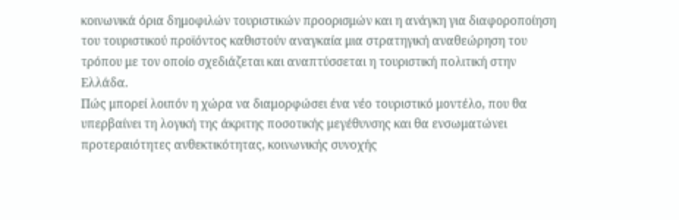κοινωνικά όρια δημοφιλών τουριστικών προορισμών και η ανάγκη για διαφοροποίηση του τουριστικού προϊόντος καθιστούν αναγκαία μια στρατηγική αναθεώρηση του τρόπου με τον οποίο σχεδιάζεται και αναπτύσσεται η τουριστική πολιτική στην Ελλάδα.
Πώς μπορεί λοιπόν η χώρα να διαμορφώσει ένα νέο τουριστικό μοντέλο, που θα υπερβαίνει τη λογική της άκριτης ποσοτικής μεγέθυνσης και θα ενσωματώνει προτεραιότητες ανθεκτικότητας, κοινωνικής συνοχής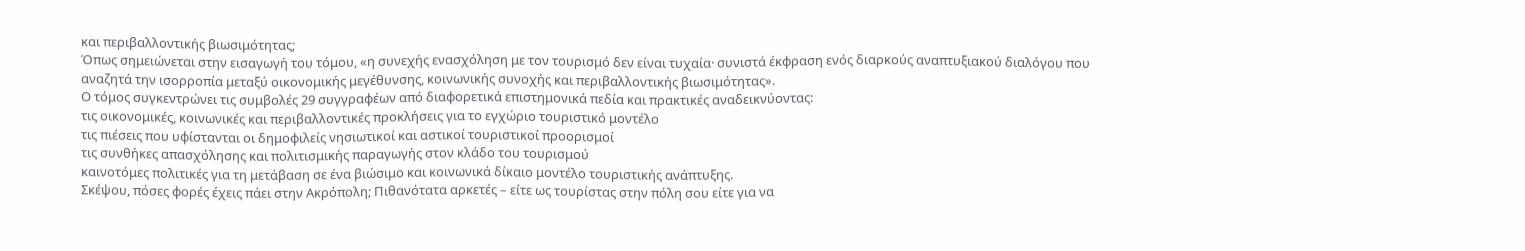και περιβαλλοντικής βιωσιμότητας;
Όπως σημειώνεται στην εισαγωγή του τόμου, «η συνεχής ενασχόληση με τον τουρισμό δεν είναι τυχαία· συνιστά έκφραση ενός διαρκούς αναπτυξιακού διαλόγου που αναζητά την ισορροπία μεταξύ οικονομικής μεγέθυνσης, κοινωνικής συνοχής και περιβαλλοντικής βιωσιμότητας».
Ο τόμος συγκεντρώνει τις συμβολές 29 συγγραφέων από διαφορετικά επιστημονικά πεδία και πρακτικές αναδεικνύοντας:
τις οικονομικές, κοινωνικές και περιβαλλοντικές προκλήσεις για το εγχώριο τουριστικό μοντέλο
τις πιέσεις που υφίστανται οι δημοφιλείς νησιωτικοί και αστικοί τουριστικοί προορισμοί
τις συνθήκες απασχόλησης και πολιτισμικής παραγωγής στον κλάδο του τουρισμού
καινοτόμες πολιτικές για τη μετάβαση σε ένα βιώσιμο και κοινωνικά δίκαιο μοντέλο τουριστικής ανάπτυξης.
Σκέψου, πόσες φορές έχεις πάει στην Ακρόπολη; Πιθανότατα αρκετές – είτε ως τουρίστας στην πόλη σου είτε για να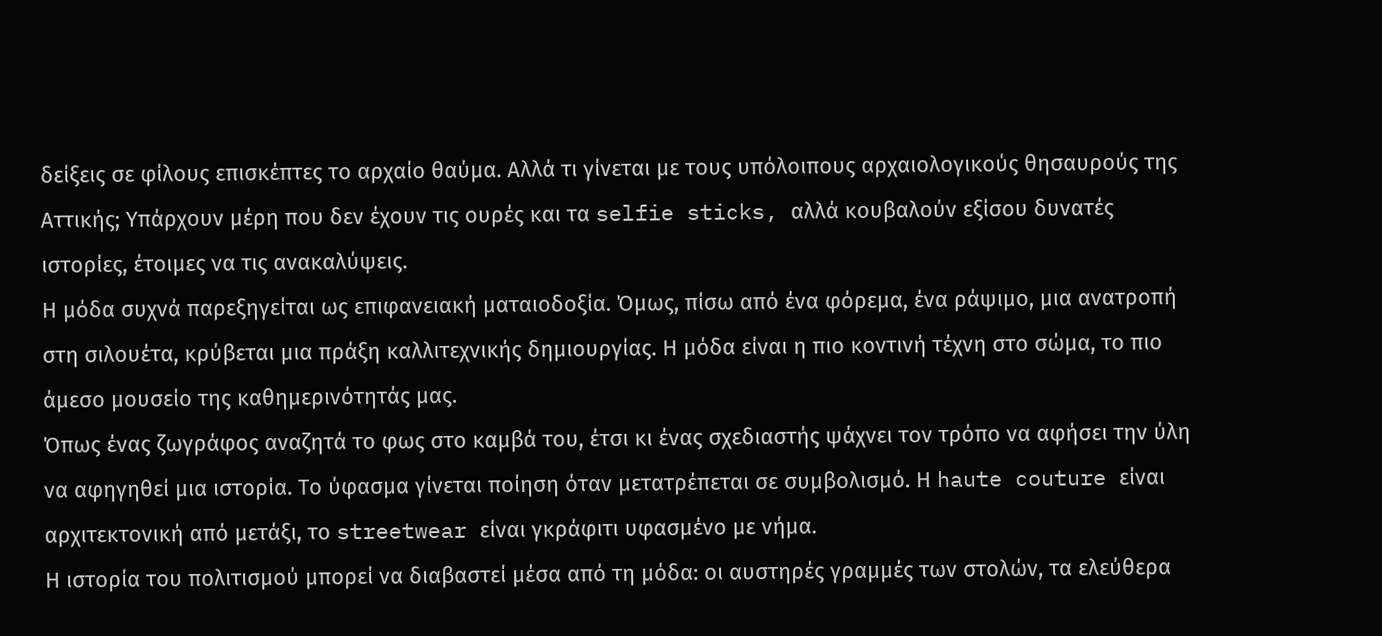δείξεις σε φίλους επισκέπτες το αρχαίο θαύμα. Αλλά τι γίνεται με τους υπόλοιπους αρχαιολογικούς θησαυρούς της Αττικής; Υπάρχουν μέρη που δεν έχουν τις ουρές και τα selfie sticks, αλλά κουβαλούν εξίσου δυνατές ιστορίες, έτοιμες να τις ανακαλύψεις.
Η μόδα συχνά παρεξηγείται ως επιφανειακή ματαιοδοξία. Όμως, πίσω από ένα φόρεμα, ένα ράψιμο, μια ανατροπή στη σιλουέτα, κρύβεται μια πράξη καλλιτεχνικής δημιουργίας. Η μόδα είναι η πιο κοντινή τέχνη στο σώμα, το πιο άμεσο μουσείο της καθημερινότητάς μας.
Όπως ένας ζωγράφος αναζητά το φως στο καμβά του, έτσι κι ένας σχεδιαστής ψάχνει τον τρόπο να αφήσει την ύλη να αφηγηθεί μια ιστορία. Το ύφασμα γίνεται ποίηση όταν μετατρέπεται σε συμβολισμό. Η haute couture είναι αρχιτεκτονική από μετάξι, το streetwear είναι γκράφιτι υφασμένο με νήμα.
Η ιστορία του πολιτισμού μπορεί να διαβαστεί μέσα από τη μόδα: οι αυστηρές γραμμές των στολών, τα ελεύθερα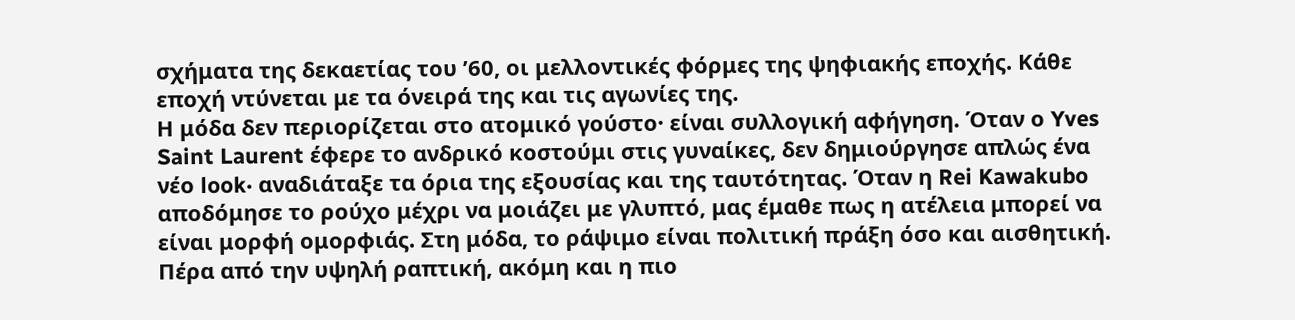σχήματα της δεκαετίας του ’60, οι μελλοντικές φόρμες της ψηφιακής εποχής. Κάθε εποχή ντύνεται με τα όνειρά της και τις αγωνίες της.
Η μόδα δεν περιορίζεται στο ατομικό γούστο· είναι συλλογική αφήγηση. Όταν ο Yves Saint Laurent έφερε το ανδρικό κοστούμι στις γυναίκες, δεν δημιούργησε απλώς ένα νέο look· αναδιάταξε τα όρια της εξουσίας και της ταυτότητας. Όταν η Rei Kawakubo αποδόμησε το ρούχο μέχρι να μοιάζει με γλυπτό, μας έμαθε πως η ατέλεια μπορεί να είναι μορφή ομορφιάς. Στη μόδα, το ράψιμο είναι πολιτική πράξη όσο και αισθητική.
Πέρα από την υψηλή ραπτική, ακόμη και η πιο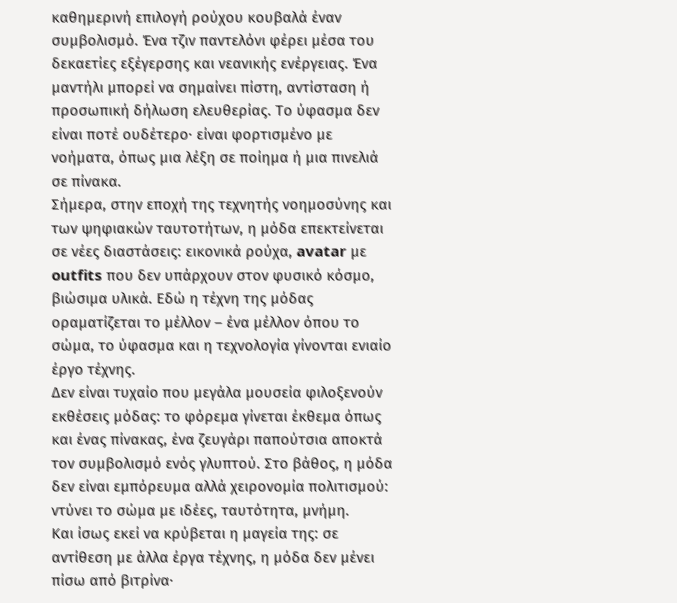καθημερινή επιλογή ρούχου κουβαλά έναν συμβολισμό. Ένα τζιν παντελόνι φέρει μέσα του δεκαετίες εξέγερσης και νεανικής ενέργειας. Ένα μαντήλι μπορεί να σημαίνει πίστη, αντίσταση ή προσωπική δήλωση ελευθερίας. Το ύφασμα δεν είναι ποτέ ουδέτερο· είναι φορτισμένο με νοήματα, όπως μια λέξη σε ποίημα ή μια πινελιά σε πίνακα.
Σήμερα, στην εποχή της τεχνητής νοημοσύνης και των ψηφιακών ταυτοτήτων, η μόδα επεκτείνεται σε νέες διαστάσεις: εικονικά ρούχα, avatar με outfits που δεν υπάρχουν στον φυσικό κόσμο, βιώσιμα υλικά. Εδώ η τέχνη της μόδας οραματίζεται το μέλλον – ένα μέλλον όπου το σώμα, το ύφασμα και η τεχνολογία γίνονται ενιαίο έργο τέχνης.
Δεν είναι τυχαίο που μεγάλα μουσεία φιλοξενούν εκθέσεις μόδας: το φόρεμα γίνεται έκθεμα όπως και ένας πίνακας, ένα ζευγάρι παπούτσια αποκτά τον συμβολισμό ενός γλυπτού. Στο βάθος, η μόδα δεν είναι εμπόρευμα αλλά χειρονομία πολιτισμού: ντύνει το σώμα με ιδέες, ταυτότητα, μνήμη.
Και ίσως εκεί να κρύβεται η μαγεία της: σε αντίθεση με άλλα έργα τέχνης, η μόδα δεν μένει πίσω από βιτρίνα·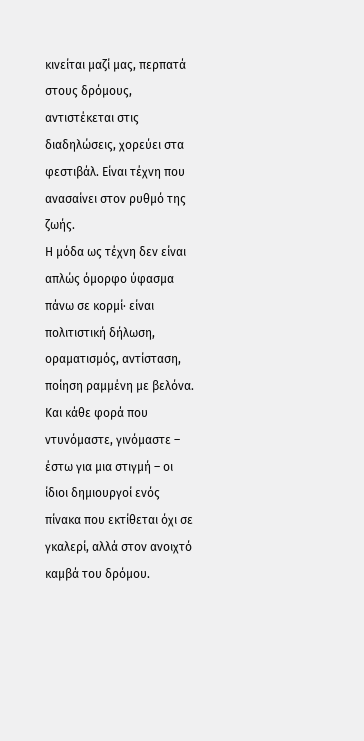κινείται μαζί μας, περπατά στους δρόμους, αντιστέκεται στις διαδηλώσεις, χορεύει στα φεστιβάλ. Είναι τέχνη που ανασαίνει στον ρυθμό της ζωής.
Η μόδα ως τέχνη δεν είναι απλώς όμορφο ύφασμα πάνω σε κορμί· είναι πολιτιστική δήλωση, οραματισμός, αντίσταση, ποίηση ραμμένη με βελόνα. Και κάθε φορά που ντυνόμαστε, γινόμαστε – έστω για μια στιγμή – οι ίδιοι δημιουργοί ενός πίνακα που εκτίθεται όχι σε γκαλερί, αλλά στον ανοιχτό καμβά του δρόμου.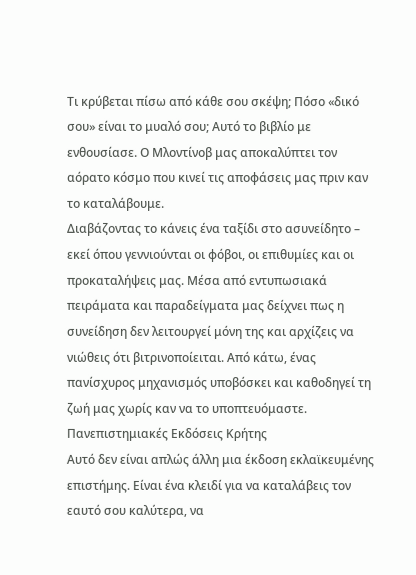Τι κρύβεται πίσω από κάθε σου σκέψη; Πόσο «δικό σου» είναι το μυαλό σου; Αυτό το βιβλίο με ενθουσίασε. Ο Μλοντίνοβ μας αποκαλύπτει τον αόρατο κόσμο που κινεί τις αποφάσεις μας πριν καν το καταλάβουμε.
Διαβάζοντας το κάνεις ένα ταξίδι στο ασυνείδητο – εκεί όπου γεννιούνται οι φόβοι, οι επιθυμίες και οι προκαταλήψεις μας. Μέσα από εντυπωσιακά πειράματα και παραδείγματα μας δείχνει πως η συνείδηση δεν λειτουργεί μόνη της και αρχίζεις να νιώθεις ότι βιτρινοποίειται. Από κάτω, ένας πανίσχυρος μηχανισμός υποβόσκει και καθοδηγεί τη ζωή μας χωρίς καν να το υποπτευόμαστε.
Πανεπιστημιακές Εκδόσεις Κρήτης
Αυτό δεν είναι απλώς άλλη μια έκδοση εκλαϊκευμένης επιστήμης. Είναι ένα κλειδί για να καταλάβεις τον εαυτό σου καλύτερα, να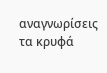αναγνωρίσεις τα κρυφά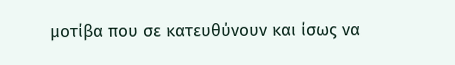μοτίβα που σε κατευθύνουν και ίσως να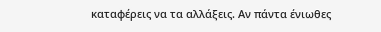καταφέρεις να τα αλλάξεις. Αν πάντα ένιωθες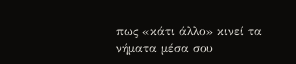πως «κάτι άλλο» κινεί τα νήματα μέσα σου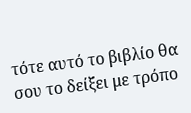τότε αυτό το βιβλίο θα σου το δείξει με τρόπο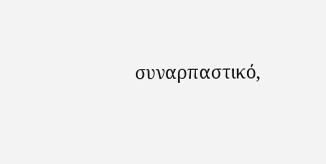συναρπαστικό,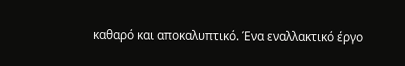καθαρό και αποκαλυπτικό. Ένα εναλλακτικό έργο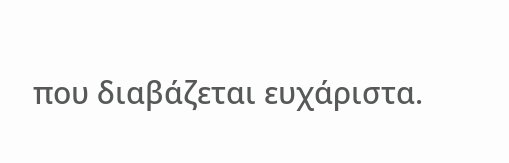που διαβάζεται ευχάριστα.